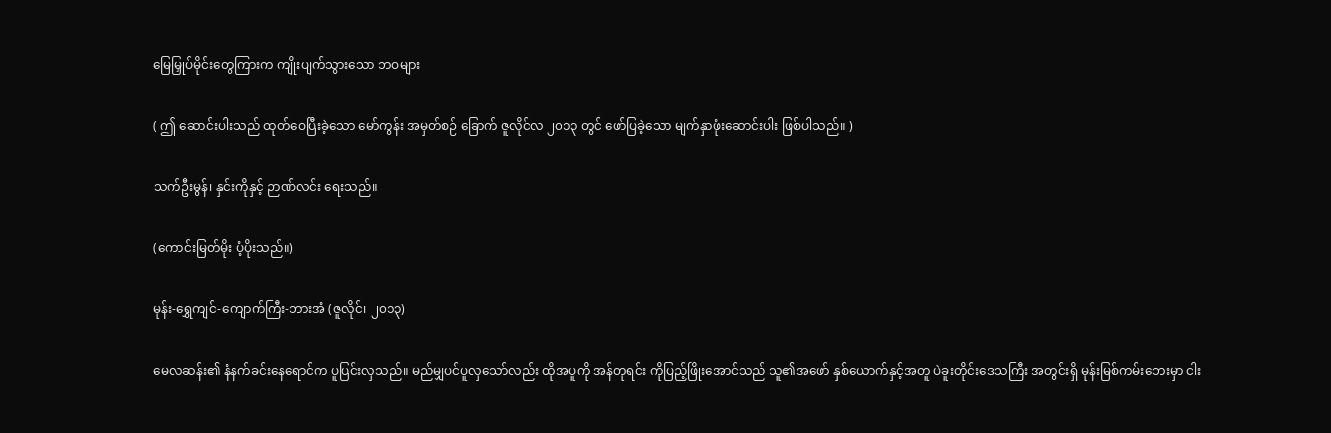မြေမြှုပ်မိုင်းတွေကြားက ကျိုးပျက်သွားသော ဘဝများ

( ဤ ဆောင်းပါးသည် ထုတ်ဝေပြီးခဲ့သော မော်ကွန်း အမှတ်စဉ် ခြောက် ဇူလိုင်လ ၂၀၁၃ တွင် ဖော်ပြခဲ့သော မျက်နှာဖုံးဆောင်းပါး ဖြစ်ပါသည်။ )

သက်ဦးမွန်၊ နှင်းကိုနှင့် ဉာဏ်လင်း ရေးသည်။

(ကောင်းမြတ်မိုး ပံ့ပိုးသည်။)

မုန်း-ရွှေကျင်-ကျောက်ကြီး-ဘားအံ (ဇူလိုင်၊ ၂၀၁၃)

မေလဆန်း၏ နံနက်ခင်းနေရောင်က ပူပြင်းလှသည်။ မည်မျှပင်ပူလှသော်လည်း ထိုအပူကို အန်တုရင်း ကိုပြည့်ဖြိုးအောင်သည် သူ၏အဖော် နှစ်ယောက်နှင့်အတူ ပဲခူးတိုင်းဒေသကြီး အတွင်းရှိ မုန်းမြစ်ကမ်းဘေးမှာ ငါး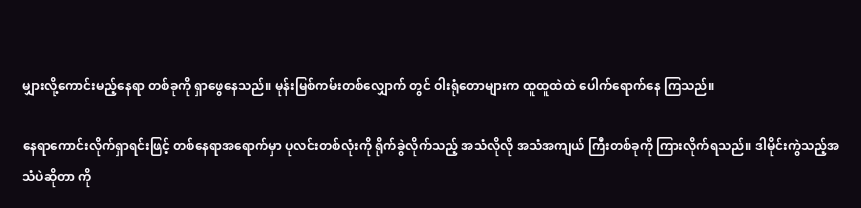မျှားလို့ကောင်းမည့်နေရာ တစ်ခုကို ရှာဖွေနေသည်။ မုန်းမြစ်ကမ်းတစ်လျှောက် တွင် ဝါးရုံတောများက ထူထူထဲထဲ ပေါက်ရောက်နေ ကြသည်။

နေရာကောင်းလိုက်ရှာရင်းဖြင့် တစ်နေရာအရောက်မှာ ပုလင်းတစ်လုံးကို ရိုက်ခွဲလိုက်သည့် အသံလိုလို အသံအကျယ် ကြီးတစ်ခုကို ကြားလိုက်ရသည်။ ဒါမိုင်းကွဲသည့်အသံပဲဆိုတာ ကို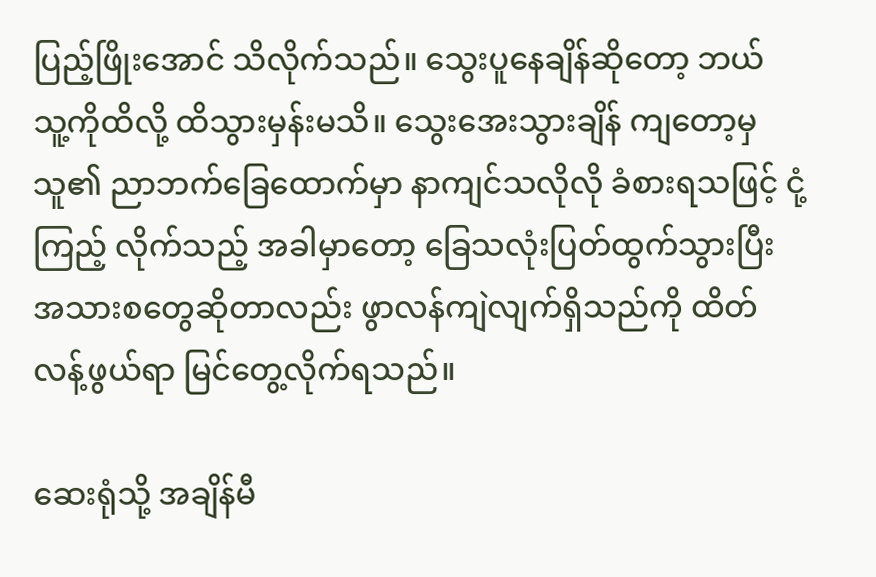ပြည့်ဖြိုးအောင် သိလိုက်သည်။ သွေးပူနေချိန်ဆိုတော့ ဘယ် သူ့ကိုထိလို့ ထိသွားမှန်းမသိ။ သွေးအေးသွားချိန် ကျတော့မှသူ၏ ညာဘက်ခြေထောက်မှာ နာကျင်သလိုလို ခံစားရသဖြင့် ငုံ့ကြည့် လိုက်သည့် အခါမှာတော့ ခြေသလုံးပြတ်ထွက်သွားပြီး အသားစတွေဆိုတာလည်း ဖွာလန်ကျဲလျက်ရှိသည်ကို ထိတ်လန့်ဖွယ်ရာ မြင်တွေ့လိုက်ရသည်။

ဆေးရုံသို့ အချိန်မီ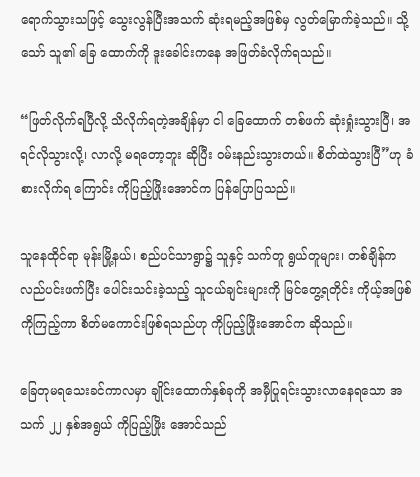ရောက်သွားသဖြင့် သွေးလွန်ပြီးအသက် ဆုံးရမည့်အဖြစ်မှ လွတ်မြောက်ခဲ့သည်။ သို့သော် သူ၏ ခြေ ထောက်ကို ဒူးခေါင်းကနေ အဖြတ်ခံလိုက်ရသည်။

“ဖြတ်လိုက်ရပြီလို့ သိလိုက်ရတဲ့အချိန်မှာ ငါ ခြေထောက် တစ်ဖက် ဆုံးရှုံးသွားပြီ၊ အရင်လိုသွားလို့၊ လာလို့ မရတော့ဘူး ဆိုပြီး ဝမ်းနည်းသွားတယ်။ စိတ်ထဲသွားပြီ”ဟု ခံစားလိုက်ရ ကြောင်း ကိုပြည့်ဖြိုးအောင်က ပြန်ပြောပြသည်။

သူနေထိုင်ရာ မုန်းမြို့နယ်၊ စည်ပင်သာရွာ၌ သူနှင့် သက်တူ ရွယ်တူများ၊ တစ်ချိန်က လည်ပင်းဖက်ပြီး ပေါင်းသင်းခဲ့သည့် သူငယ်ချင်းများကို မြင်တွေ့ရတိုင်း ကိုယ့်အဖြစ်ကိုကြည့်ကာ စိတ်မကောင်းဖြစ်ရသည်ဟု ကိုပြည့်ဖြိုးအောင်က ဆိုသည်။

ခြေတုမရသေးခင်ကာလမှာ ချိုင်းထောက်နှစ်ခုကို အမှီပြုရင်းသွားလာနေရသော အသက် ၂၂ နှစ်အရွယ် ကိုပြည့်ဖြိုး အောင်သည်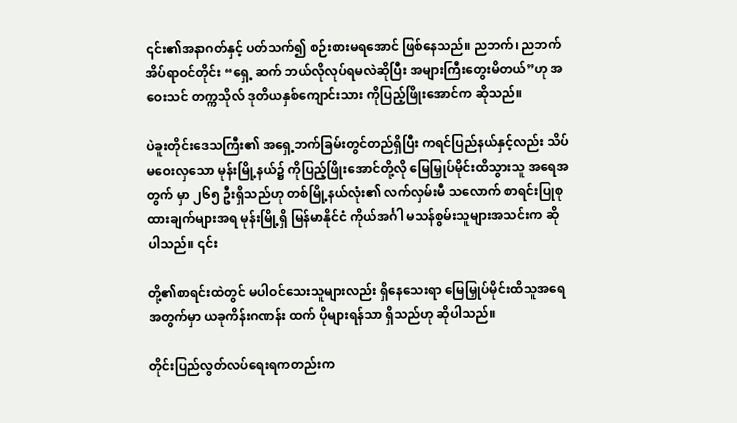၎င်း၏အနာဂတ်နှင့် ပတ်သက်၍ စဉ်းစားမရအောင် ဖြစ်နေသည်။ ညဘက်၊ ညဘက် အိပ်ရာဝင်တိုင်း “ရှေ့ ဆက် ဘယ်လိုလုပ်ရမလဲဆိုပြီး အများကြီးတွေးမိတယ်”ဟု အဝေးသင် တက္ကသိုလ် ဒုတိယနှစ်ကျောင်းသား ကိုပြည့်ဖြိုးအောင်က ဆိုသည်။

ပဲခူးတိုင်းဒေသကြီး၏ အရှေ့ဘက်ခြမ်းတွင်တည်ရှိပြီး ကရင်ပြည်နယ်နှင့်လည်း သိပ်မဝေးလှသော မုန်းမြို့နယ်၌ ကိုပြည့်ဖြိုးအောင်တို့လို မြေမြှုပ်မိုင်းထိသွားသူ အရေအတွက် မှာ ၂၆၅ ဦးရှိသည်ဟု တစ်မြို့နယ်လုံး၏ လက်လှမ်းမီ သလောက် စာရင်းပြုစုထားချက်များအရ မုန်းမြို့ရှိ မြန်မာနိုင်ငံ ကိုယ်အင်္ဂါ မသန်စွမ်းသူများအသင်းက ဆိုပါသည်။ ၎င်း

တို့၏စာရင်းထဲတွင် မပါဝင်သေးသူများလည်း ရှိနေသေးရာ မြေမြှုပ်မိုင်းထိသူအရေ အတွက်မှာ ယခုကိန်းဂဏန်း ထက် ပိုများရန်သာ ရှိသည်ဟု ဆိုပါသည်။

တိုင်းပြည်လွတ်လပ်ရေးရကတည်းက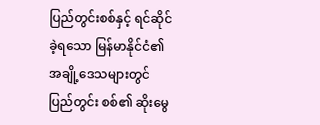ပြည်တွင်းစစ်နှင့် ရင်ဆိုင်ခဲ့ရသော မြန်မာနိုင်ငံ၏ အချို့ဒေသများတွင် ပြည်တွင်း စစ်၏ ဆိုးမွေ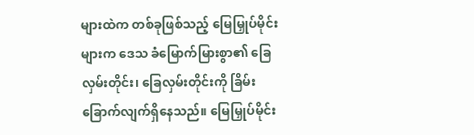များထဲက တစ်ခုဖြစ်သည့် မြေမြှုပ်မိုင်းများက ဒေသ ခံမြောက်မြားစွာ၏ ခြေလှမ်းတိုင်း၊ ခြေလှမ်းတိုင်းကို ခြိမ်း ခြောက်လျက်ရှိနေသည်။ မြေမြှုပ်မိုင်း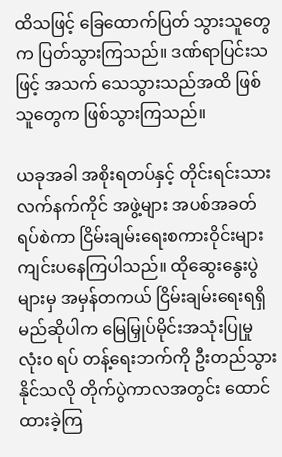ထိသဖြင့် ခြေထောက်ပြတ် သွားသူတွေက ပြတ်သွားကြသည်။ ဒဏ်ရာပြင်းသဖြင့် အသက် သေသွားသည်အထိ ဖြစ်သူတွေက ဖြစ်သွားကြသည်။

ယခုအခါ အစိုးရတပ်နှင့် တိုင်းရင်းသားလက်နက်ကိုင် အဖွဲ့များ အပစ်အခတ်ရပ်စဲကာ ငြိမ်းချမ်းရေးစကားဝိုင်းများ ကျင်းပနေကြပါသည်။ ထိုဆွေးနွေးပွဲများမှ အမှန်တကယ် ငြိမ်းချမ်းရေးရရှိမည်ဆိုပါက မြေမြှုပ်မိုင်းအသုံးပြုမှု လုံး၀ ရပ် တန့်ရေးဘက်ကို ဦးတည်သွားနိုင်သလို တိုက်ပွဲကာလအတွင်း ထောင်ထားခဲ့ကြ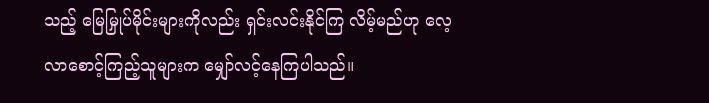သည့် မြေမြှုပ်မိုင်းများကိုလည်း ရှင်းလင်းနိုင်ကြ လိမ့်မည်ဟု လေ့လာစောင့်ကြည့်သူများက မျှော်လင့်နေကြပါသည်။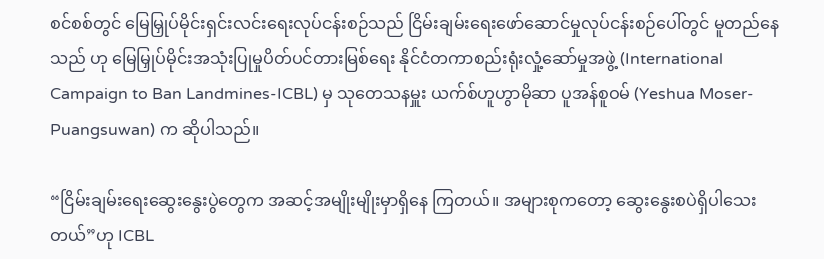စင်စစ်တွင် မြေမြှုပ်မိုင်းရှင်းလင်းရေးလုပ်ငန်းစဉ်သည် ငြိမ်းချမ်းရေးဖော်ဆောင်မှုလုပ်ငန်းစဉ်ပေါ်တွင် မူတည်နေသည် ဟု မြေမြှုပ်မိုင်းအသုံးပြုမှုပိတ်ပင်တားမြစ်ရေး နိုင်ငံတကာစည်းရုံးလှုံ့ဆော်မှုအဖွဲ့ (International Campaign to Ban Landmines-ICBL) မှ သုတေသနမှူး ယက်စ်ဟူဟွာမိုဆာ ပူအန်စူဝမ် (Yeshua Moser-Puangsuwan) က ဆိုပါသည်။

“ငြိမ်းချမ်းရေးဆွေးနွေးပွဲတွေက အဆင့်အမျိုးမျိုးမှာရှိနေ ကြတယ်။ အများစုကတော့ ဆွေးနွေးစပဲရှိပါသေးတယ်”ဟု ICBL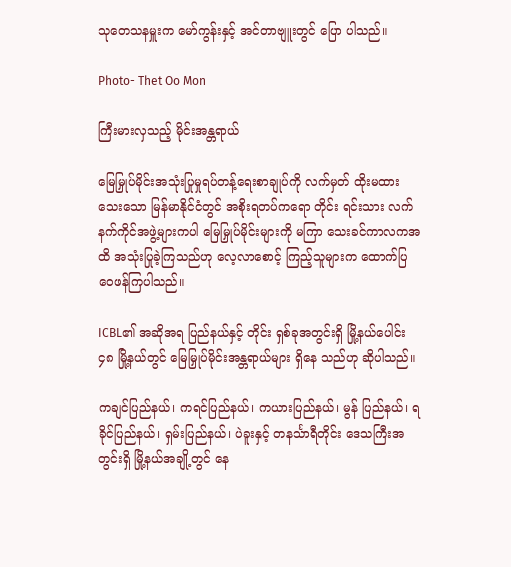သုတေသနမှူးက မော်ကွန်းနှင့် အင်တာဗျူးတွင် ပြော ပါသည်။

Photo- Thet Oo Mon

ကြီးမားလှသည့် မိုင်းအန္တရာယ်

မြေမြှုပ်မိုင်းအသုံးပြုမှုရပ်တန့်ရေးစာချုပ်ကို လက်မှတ် ထိုးမထားသေးသော မြန်မာနိုင်ငံတွင် အစိုးရတပ်ကရော တိုင်း ရင်းသား လက်နက်ကိုင်အဖွဲ့များကပါ မြေမြှုပ်မိုင်းများကို မကြာ သေးခင်ကာလကအထိ အသုံးပြုခဲ့ကြသည်ဟု လေ့လာစောင့် ကြည့်သူများက ထောက်ပြဝေဖန်ကြပါသည်။

ICBL၏ အဆိုအရ ပြည်နယ်နှင့် တိုင်း ရှစ်ခုအတွင်းရှိ မြို့နယ်ပေါင်း ၄၈ မြို့နယ်တွင် မြေမြှုပ်မိုင်းအန္တရာယ်များ ရှိနေ သည်ဟု ဆိုပါသည်။

ကချင်ပြည်နယ်၊ ကရင်ပြည်နယ်၊ ကယားပြည်နယ်၊ မွန် ပြည်နယ်၊ ရခိုင်ပြည်နယ်၊ ရှမ်းပြည်နယ်၊ ပဲခူးနှင့် တနင်္သာရီတိုင်း ဒေသကြီးအတွင်းရှိ မြို့နယ်အချို့တွင် နေ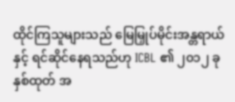ထိုင်ကြသူများသည် မြေမြှုပ်မိုင်းအန္တရာယ်နှင့် ရင်ဆိုင်နေရသည်ဟု ICBL ၏ ၂၀၁၂ ခုနှစ်ထုတ် အ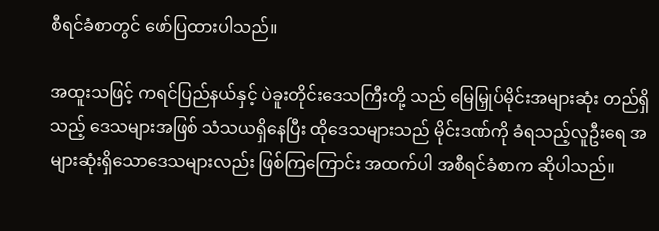စီရင်ခံစာတွင် ဖော်ပြထားပါသည်။

အထူးသဖြင့် ကရင်ပြည်နယ်နှင့် ပဲခူးတိုင်းဒေသကြီးတို့ သည် မြေမြှုပ်မိုင်းအများဆုံး တည်ရှိသည့် ဒေသများအဖြစ် သံသယရှိနေပြီး ထိုဒေသများသည် မိုင်းဒဏ်ကို ခံရသည့်လူဦးရေ အများဆုံးရှိသောဒေသများလည်း ဖြစ်ကြကြောင်း အထက်ပါ အစီရင်ခံစာက ဆိုပါသည်။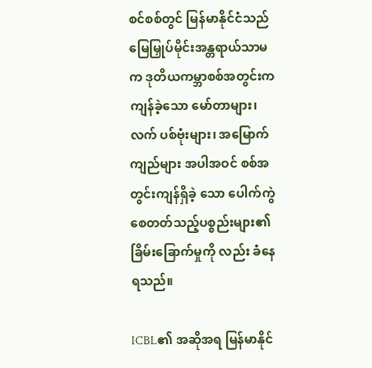စင်စစ်တွင် မြန်မာနိုင်ငံသည် မြေမြှုပ်မိုင်းအန္တရာယ်သာမက ဒုတိယကမ္ဘာစစ်အတွင်းက ကျန်ခဲ့သော မော်တာများ၊ လက် ပစ်ဗုံးများ၊ အမြောက်ကျည်များ အပါအဝင် စစ်အတွင်းကျန်ရှိခဲ့ သော ပေါက်ကွဲစေတတ်သည့်ပစ္စည်းများ၏ ခြိမ်းခြောက်မှုကို လည်း ခံနေရသည်။

ICBL၏ အဆိုအရ မြန်မာနိုင်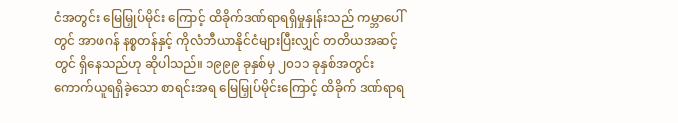ငံအတွင်း မြေမြှုပ်မိုင်း ကြောင့် ထိခိုက်ဒဏ်ရာရရှိမှုနှုန်းသည် ကမ္ဘာပေါ်တွင် အာဖဂန် နစ္စတန်နှင့် ကိုလံဘီယာနိုင်ငံများပြီးလျှင် တတိယအဆင့်တွင် ရှိနေသည်ဟု ဆိုပါသည်။ ၁၉၉၉ ခုနှစ်မှ ၂၀၁၁ ခုနှစ်အတွင်း ကောက်ယူရရှိခဲ့သော စာရင်းအရ မြေမြှုပ်မိုင်းကြောင့် ထိခိုက် ဒဏ်ရာရ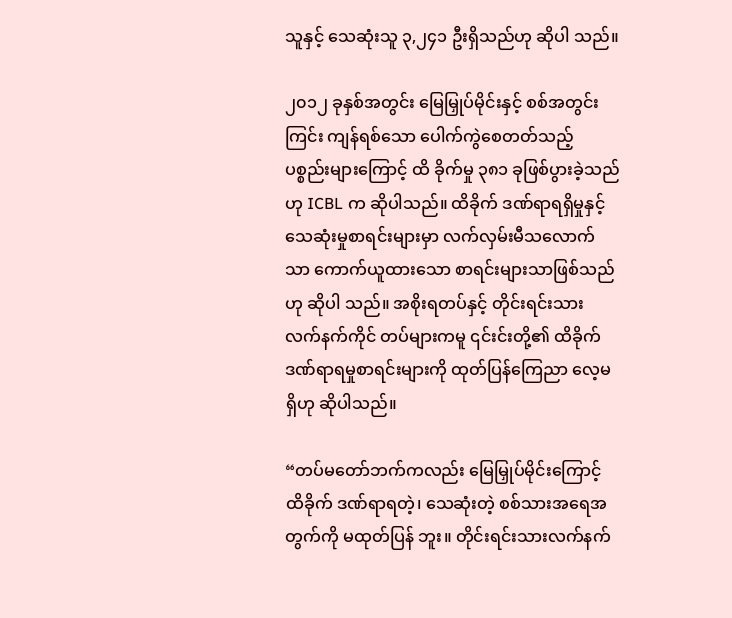သူနှင့် သေဆုံးသူ ၃,၂၄၁ ဦးရှိသည်ဟု ဆိုပါ သည်။

၂၀၁၂ ခုနှစ်အတွင်း မြေမြှုပ်မိုင်းနှင့် စစ်အတွင်း ကြင်း ကျန်ရစ်သော ပေါက်ကွဲစေတတ်သည့် ပစ္စည်းများကြောင့် ထိ ခိုက်မှု ၃၈၁ ခုဖြစ်ပွားခဲ့သည်ဟု ICBL က ဆိုပါသည်။ ထိခိုက် ဒဏ်ရာရရှိမှုနှင့် သေဆုံးမှုစာရင်းများမှာ လက်လှမ်းမီသလောက် သာ ကောက်ယူထားသော စာရင်းများသာဖြစ်သည်ဟု ဆိုပါ သည်။ အစိုးရတပ်နှင့် တိုင်းရင်းသား လက်နက်ကိုင် တပ်များကမူ ၎င်းင်းတို့၏ ထိခိုက်ဒဏ်ရာရမှုစာရင်းများကို ထုတ်ပြန်ကြေညာ လေ့မရှိဟု ဆိုပါသည်။

“တပ်မတော်ဘက်ကလည်း မြေမြှုပ်မိုင်းကြောင့် ထိခိုက် ဒဏ်ရာရတဲ့၊ သေဆုံးတဲ့ စစ်သားအရေအတွက်ကို မထုတ်ပြန် ဘူး။ တိုင်းရင်းသားလက်နက်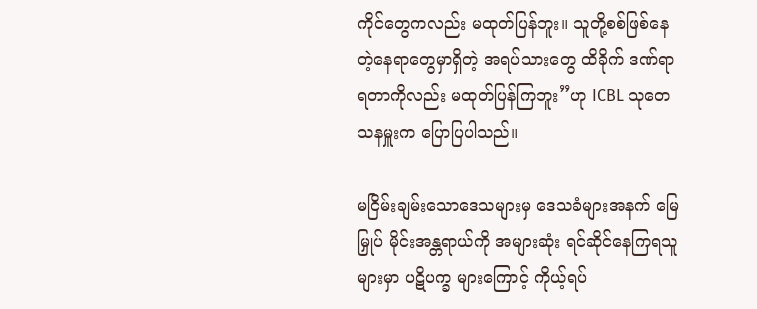ကိုင်တွေကလည်း မထုတ်ပြန်ဘူး။ သူတို့စစ်ဖြစ်နေတဲ့နေရာတွေမှာရှိတဲ့ အရပ်သားတွေ ထိခိုက် ဒဏ်ရာရတာကိုလည်း မထုတ်ပြန်ကြဘူး”ဟု ICBL သုတေ သနမှူးက ပြောပြပါသည်။

မငြိမ်းချမ်းသောဒေသများမှ ဒေသခံများအနက် မြေမြှုပ် မိုင်းအန္တရာယ်ကို အများဆုံး ရင်ဆိုင်နေကြရသူများမှာ ပဋိပက္ခ များကြောင့် ကိုယ့်ရပ်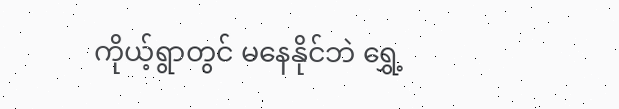ကိုယ့်ရွာတွင် မနေနိုင်ဘဲ ရွှေ့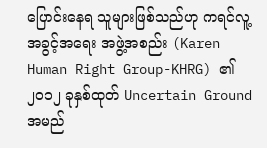ပြောင်းနေရ သူများဖြစ်သည်ဟု ကရင်လူ့အခွင့်အရေး အဖွဲ့အစည်း (Karen Human Right Group-KHRG) ၏ ၂၀၁၂ ခုနှစ်ထုတ် Uncertain Ground အမည်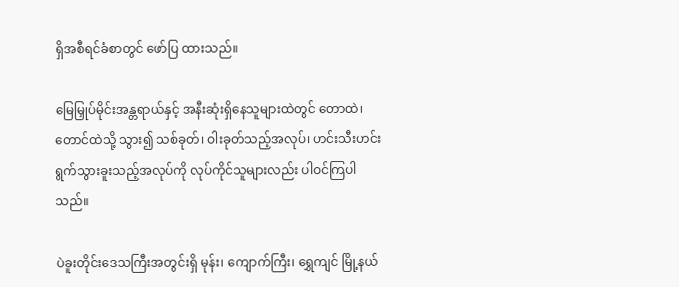ရှိအစီရင်ခံစာတွင် ဖော်ပြ ထားသည်။

မြေမြှုပ်မိုင်းအန္တရာယ်နှင့် အနီးဆုံးရှိနေသူများထဲတွင် တောထဲ၊ တောင်ထဲသို့ သွား၍ သစ်ခုတ်၊ ဝါးခုတ်သည့်အလုပ်၊ ဟင်းသီးဟင်းရွက်သွားခူးသည့်အလုပ်ကို လုပ်ကိုင်သူများလည်း ပါဝင်ကြပါသည်။

ပဲခူးတိုင်းဒေသကြီးအတွင်းရှိ မုန်း၊ ကျောက်ကြီး၊ ရွှေကျင် မြို့နယ်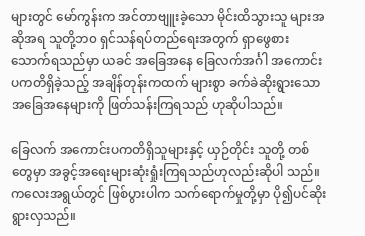များတွင် မော်ကွန်းက အင်တာဗျူးခဲ့သော မိုင်းထိသွားသူ များအဆိုအရ သူတို့ဘ၀ ရှင်သန်ရပ်တည်ရေးအတွက် ရှာဖွေစား သောက်ရသည်မှာ ယခင် အခြေအနေ ခြေလက်အင်္ဂါ အကောင်း ပကတိရှိခဲ့သည့် အချိန်တုန်းကထက် များစွာ ခက်ခဲဆိုးရွားသော အခြေအနေများကို ဖြတ်သန်းကြရသည် ဟုဆိုပါသည်။

ခြေလက် အကောင်းပကတိရှိသူများနှင့် ယှဉ်တိုင်း သူတို့ တစ်တွေမှာ အခွင့်အရေးများဆုံးရှုံးကြရသည်ဟုလည်းဆိုပါ သည်။ ကလေးအရွယ်တွင် ဖြစ်ပွားပါက သက်ရောက်မှုတို့မှာ ပို၍ပင်ဆိုးရွားလှသည်။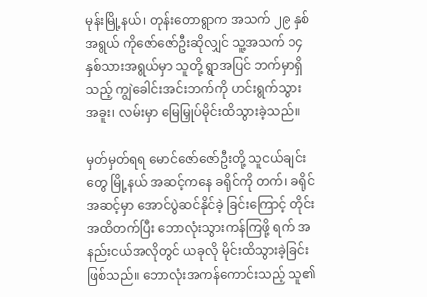မုန်းမြို့နယ်၊ တုန်းတောရွာက အသက် ၂၉ နှစ်အရွယ် ကိုဇော်ဇော်ဦးဆိုလျှင် သူ့အသက် ၁၄ နှစ်သားအရွယ်မှာ သူတို့ ရွာအပြင် ဘက်မှာရှိသည့် ကျွဲခေါင်းအင်းဘက်ကို ဟင်းရွက်သွား အခူး၊ လမ်းမှာ မြေမြှုပ်မိုင်းထိသွားခဲ့သည်။

မှတ်မှတ်ရရ မောင်ဇော်ဇော်ဦးတို့ သူငယ်ချင်းတွေ မြို့နယ် အဆင့်ကနေ ခရိုင်ကို တက်၊ ခရိုင်အဆင့်မှာ အောင်ပွဲဆင်နိုင်ခဲ့ ခြင်းကြောင့် တိုင်းအထိတက်ပြီး ဘောလုံးသွားကန်ကြဖို့ ရက် အနည်းငယ်အလိုတွင် ယခုလို မိုင်းထိသွားခဲ့ခြင်းဖြစ်သည်။ ဘောလုံးအကန်ကောင်းသည့် သူ၏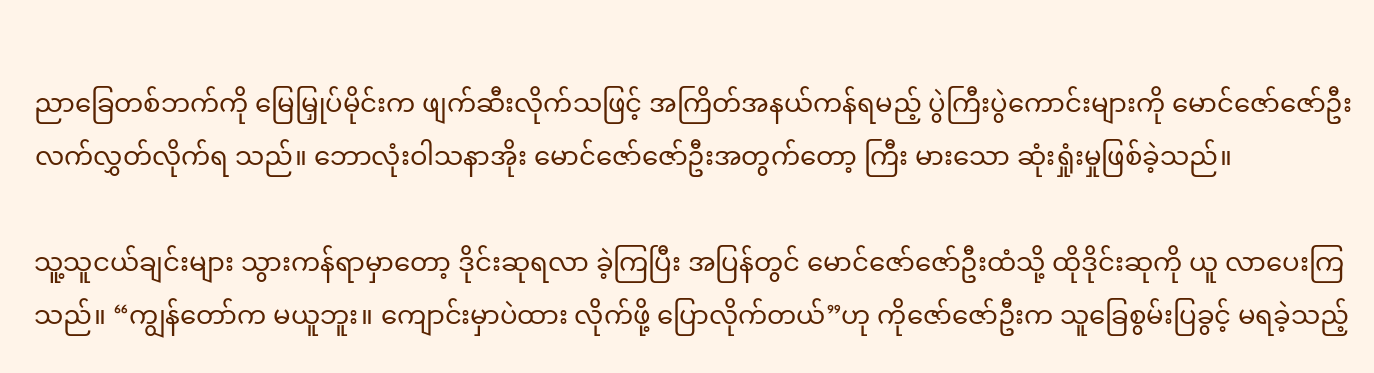ညာခြေတစ်ဘက်ကို မြေမြှုပ်မိုင်းက ဖျက်ဆီးလိုက်သဖြင့် အကြိတ်အနယ်ကန်ရမည့် ပွဲကြီးပွဲကောင်းများကို မောင်ဇော်ဇော်ဦး လက်လွှတ်လိုက်ရ သည်။ ဘောလုံးဝါသနာအိုး မောင်ဇော်ဇော်ဦးအတွက်တော့ ကြီး မားသော ဆုံးရှုံးမှုဖြစ်ခဲ့သည်။

သူ့သူငယ်ချင်းများ သွားကန်ရာမှာတော့ ဒိုင်းဆုရလာ ခဲ့ကြပြီး အပြန်တွင် မောင်ဇော်ဇော်ဦးထံသို့ ထိုဒိုင်းဆုကို ယူ လာပေးကြသည်။ “ကျွန်တော်က မယူဘူး။ ကျောင်းမှာပဲထား လိုက်ဖို့ ပြောလိုက်တယ်”ဟု ကိုဇော်ဇော်ဦးက သူခြေစွမ်းပြခွင့် မရခဲ့သည့်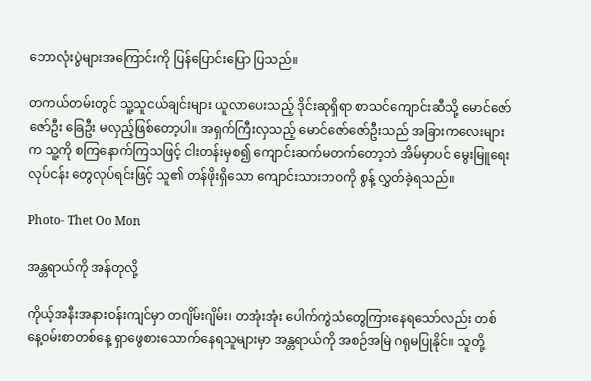ဘောလုံးပွဲများအကြောင်းကို ပြန်ပြောင်းပြော ပြသည်။

တကယ်တမ်းတွင် သူ့သူငယ်ချင်းများ ယူလာပေးသည့် ဒိုင်းဆုရှိရာ စာသင်ကျောင်းဆီသို့ မောင်ဇော်ဇော်ဦး ခြေဦး မလှည့်ဖြစ်တော့ပါ။ အရှက်ကြီးလှသည့် မောင်ဇော်ဇော်ဦးသည် အခြားကလေးများက သူ့ကို စကြနောက်ကြသဖြင့် ငါးတန်းမှစ၍ ကျောင်းဆက်မတက်တော့ဘဲ အိမ်မှာပင် မွေးမြူရေးလုပ်ငန်း တွေလုပ်ရင်းဖြင့် သူ၏ တန်ဖိုးရှိသော ကျောင်းသားဘဝကို စွန့် လွှတ်ခဲ့ရသည်။

Photo- Thet Oo Mon

အန္တရာယ်ကို အန်တုလို့

ကိုယ့်အနီးအနားဝန်းကျင်မှာ တဂျိမ်းဂျိမ်း၊ တအုံးအုံး ပေါက်ကွဲသံတွေကြားနေရသော်လည်း တစ်နေ့ဝမ်းစာတစ်နေ့ ရှာဖွေစားသောက်နေရသူများမှာ အန္တရာယ်ကို အစဉ်အမြဲ ဂရုမပြုနိုင်။ သူတို့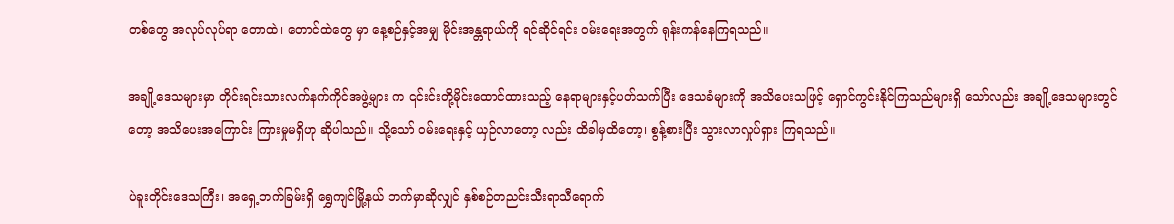တစ်တွေ အလုပ်လုပ်ရာ တောထဲ၊ တောင်ထဲတွေ မှာ နေ့စဉ်နှင့်အမျှ မိုင်းအန္တရာယ်ကို ရင်ဆိုင်ရင်း ဝမ်းရေးအတွက် ရုန်းကန်နေကြရသည်။

အချို့ဒေသများမှာ တိုင်းရင်းသားလက်နက်ကိုင်အဖွဲ့များ က ၎င်းင်းတို့မိုင်းထောင်ထားသည့် နေရာများနှင့်ပတ်သက်ပြီး ဒေသခံများကို အသိပေးသဖြင့် ရှောင်ကွင်းနိုင်ကြသည်များရှိ သော်လည်း အချို့ဒေသများတွင်တော့ အသိပေးအကြောင်း ကြားမှုမရှိဟု ဆိုပါသည်။ သို့သော် ဝမ်းရေးနှင့် ယှဉ်လာတော့ လည်း ထိခါမှထိတော့၊ စွန့်စားပြီး သွားလာလှုပ်ရှား ကြရသည်။

ပဲခူးတိုင်းဒေသကြီး၊ အရှေ့ဘက်ခြမ်းရှိ ရွှေကျင်မြို့နယ် ဘက်မှာဆိုလျှင် နှစ်စဉ်တညင်းသီးရာသီရောက်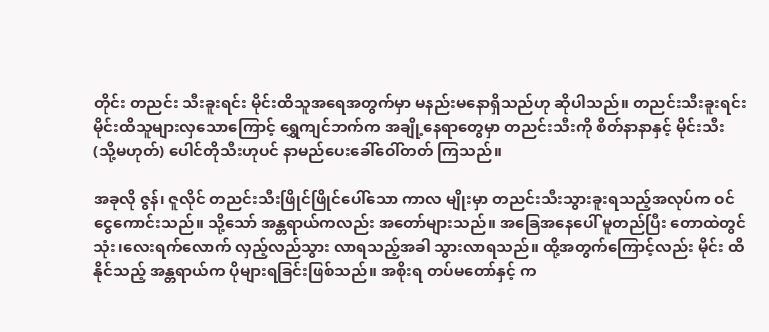တိုင်း တညင်း သီးခူးရင်း မိုင်းထိသူအရေအတွက်မှာ မနည်းမနောရှိသည်ဟု ဆိုပါသည်။ တညင်းသီးခူးရင်း မိုင်းထိသူများလှသောကြောင့် ရွှေကျင်ဘက်က အချို့နေရာတွေမှာ တညင်းသီးကို စိတ်နာနာနှင့် မိုင်းသီး (သို့မဟုတ်) ပေါင်တိုသီးဟုပင် နာမည်ပေးခေါ်ဝေါ်တတ် ကြသည်။

အခုလို ဇွန်၊ ဇူလိုင် တညင်းသီးဖြိုင်ဖြိုင်ပေါ်သော ကာလ မျိုးမှာ တညင်းသီးသွားခူးရသည့်အလုပ်က ဝင်ငွေကောင်းသည်။ သို့သော် အန္တရာယ်ကလည်း အတော်များသည်။ အခြေအနေပေါ် မူတည်ပြီး တောထဲတွင် သုံး၊လေးရက်လောက် လှည့်လည်သွား လာရသည့်အခါ သွားလာရသည်။ ထို့အတွက်ကြောင့်လည်း မိုင်း ထိနိုင်သည့် အန္တရာယ်က ပိုများရခြင်းဖြစ်သည်။ အစိုးရ တပ်မတော်နှင့် က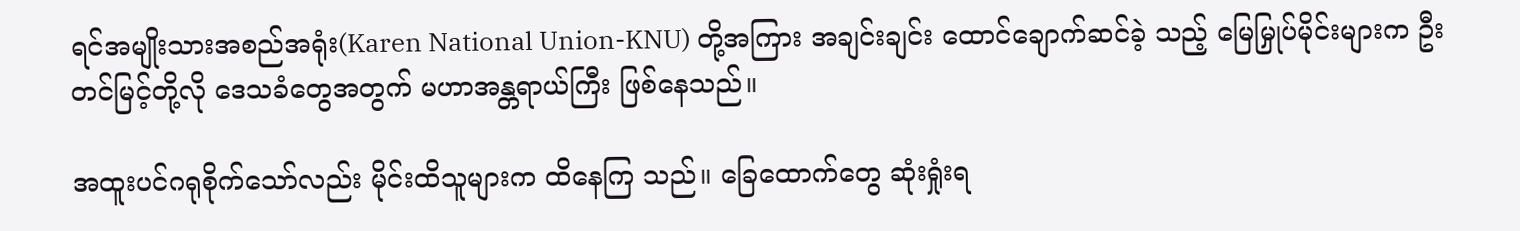ရင်အမျိုးသားအစည်အရုံး(Karen National Union-KNU) တို့အကြား အချင်းချင်း ထောင်ချောက်ဆင်ခဲ့ သည့် မြေမြှုပ်မိုင်းများက ဦးတင်မြင့်တို့လို ဒေသခံတွေအတွက် မဟာအန္တရာယ်ကြီး ဖြစ်နေသည်။

အထူးပင်ဂရုစိုက်သော်လည်း မိုင်းထိသူများက ထိနေကြ သည်။ ခြေထောက်တွေ ဆုံးရှုံးရ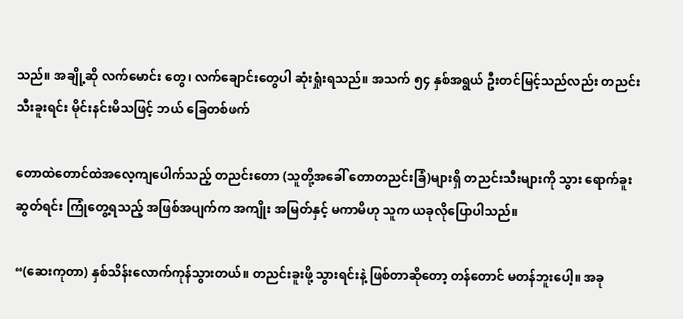သည်။ အချို့ဆို လက်မောင်း တွေ၊ လက်ချောင်းတွေပါ ဆုံးရှုံးရသည်။ အသက် ၅၄ နှစ်အရွယ် ဦးတင်မြင့်သည်လည်း တညင်းသီးခူးရင်း မိုင်းနင်းမိသဖြင့် ဘယ် ခြေတစ်ဖက်

တောထဲတောင်ထဲအလေ့ကျပေါက်သည့် တညင်းတော (သူတို့အခေါ် တောတညင်းခြံ)များရှိ တညင်းသီးများကို သွား ရောက်ခူးဆွတ်ရင်း ကြုံတွေ့ရသည့် အဖြစ်အပျက်က အကျိုး အမြတ်နှင့် မကာမိဟု သူက ယခုလိုပြောပါသည်။

“(ဆေးကုတာ) နှစ်သိန်းလောက်ကုန်သွားတယ်။ တညင်းခူးဖို့ သွားရင်းနဲ့ ဖြစ်တာဆိုတော့ တန်တောင် မတန်ဘူးပေါ့။ အခု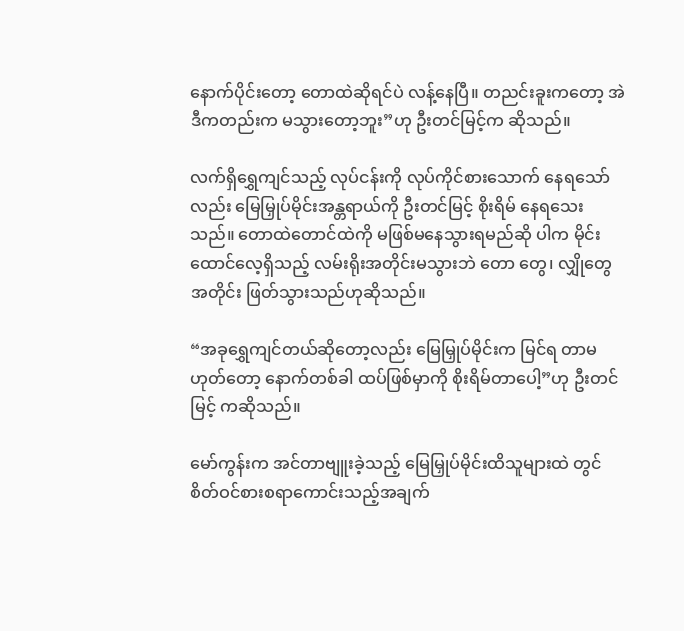နောက်ပိုင်းတော့ တောထဲဆိုရင်ပဲ လန့်နေပြီ။ တညင်းခူးကတော့ အဲဒီကတည်းက မသွားတော့ဘူး”ဟု ဦးတင်မြင့်က ဆိုသည်။

လက်ရှိရွှေကျင်သည့် လုပ်ငန်းကို လုပ်ကိုင်စားသောက် နေရသော်လည်း မြေမြှုပ်မိုင်းအန္တရာယ်ကို ဦးတင်မြင့် စိုးရိမ် နေရသေးသည်။ တောထဲတောင်ထဲကို မဖြစ်မနေသွားရမည်ဆို ပါက မိုင်းထောင်လေ့ရှိသည့် လမ်းရိုးအတိုင်းမသွားဘဲ တော တွေ၊ လျှိုတွေအတိုင်း ဖြတ်သွားသည်ဟုဆိုသည်။

“အခုရွှေကျင်တယ်ဆိုတော့လည်း မြေမြှုပ်မိုင်းက မြင်ရ တာမဟုတ်တော့ နောက်တစ်ခါ ထပ်ဖြစ်မှာကို စိုးရိမ်တာပေါ့”ဟု ဦးတင်မြင့် ကဆိုသည်။

မော်ကွန်းက အင်တာဗျူးခဲ့သည့် မြေမြှုပ်မိုင်းထိသူများထဲ တွင် စိတ်ဝင်စားစရာကောင်းသည့်အချက်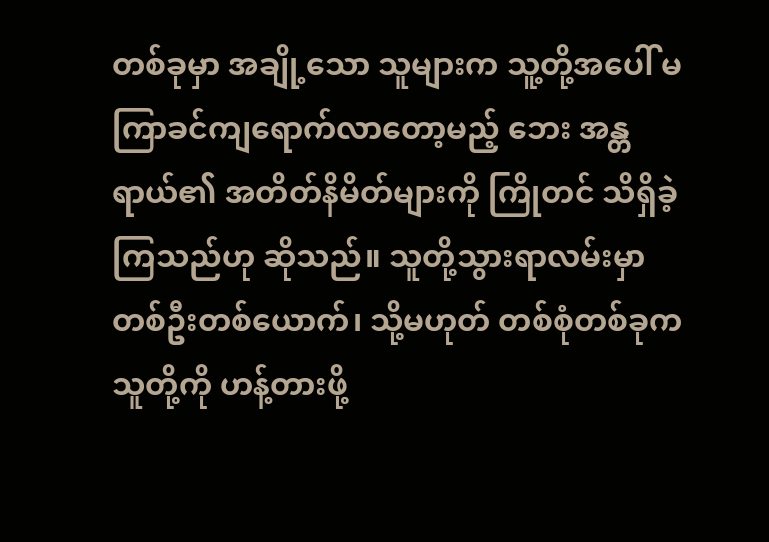တစ်ခုမှာ အချို့သော သူများက သူ့တို့အပေါ် မကြာခင်ကျရောက်လာတော့မည့် ဘေး အန္တရာယ်၏ အတိတ်နိမိတ်များကို ကြိုတင် သိရှိခဲ့ကြသည်ဟု ဆိုသည်။ သူတို့သွားရာလမ်းမှာ တစ်ဦးတစ်ယောက်၊ သို့မဟုတ် တစ်စုံတစ်ခုက သူတို့ကို ဟန့်တားဖို့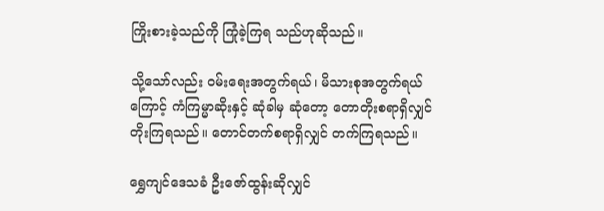ကြိုးစားခဲ့သည်ကို ကြုံခဲ့ကြရ သည်ဟုဆိုသည်။

သို့သော်လည်း ဝမ်းရေးအတွက်ရယ်၊ မိသားစုအတွက်ရယ် ကြောင့် ကံကြမ္မာဆိုးနှင့် ဆုံခါမှ ဆုံတော့ တောတိုးစရာရှိလျှင် တိုးကြရသည်။ တောင်တက်စရာရှိလျှင် တက်ကြရသည်။

ရွှေကျင်ဒေသခံ ဦးဇော်ထွန်းဆိုလျှင်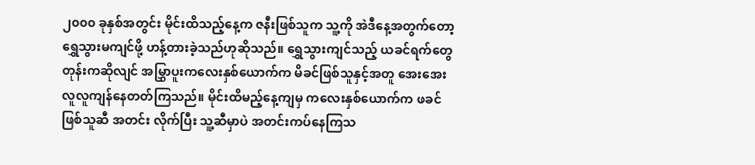၂၀၀၀ ခုနှစ်အတွင်း မိုင်းထိသည့်နေ့က ဇနီးဖြစ်သူက သူ့ကို အဲဒီနေ့အတွက်တော့ ရွှေသွားမကျင်ဖို့ ဟန့်တားခဲ့သည်ဟုဆိုသည်။ ရွှေသွားကျင်သည့် ယခင်ရက်တွေတုန်းကဆိုလျင် အမြွှာပူးကလေးနှစ်ယောက်က မိခင်ဖြစ်သူနှင့်အတူ အေးအေးလူလူကျန်နေတတ်ကြသည်။ မိုင်းထိမည့်နေ့ကျမှ ကလေးနှစ်ယောက်က ဖခင်ဖြစ်သူဆီ အတင်း လိုက်ပြီး သူ့ဆီမှာပဲ အတင်းကပ်နေကြသ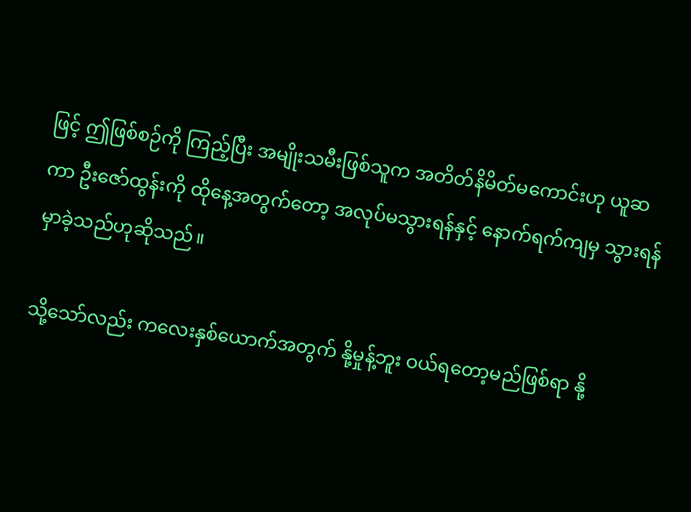ဖြင့် ဤဖြစ်စဉ်ကို ကြည့်ပြီး အမျိုးသမီးဖြစ်သူက အတိတ်နိမိတ်မကောင်းဟု ယူဆ ကာ ဦးဇော်ထွန်းကို ထိုနေ့အတွက်တော့ အလုပ်မသွားရန်နှင့် နောက်ရက်ကျမှ သွားရန်မှာခဲ့သည်ဟုဆိုသည်။

သို့သော်လည်း ကလေးနှစ်ယောက်အတွက် နို့မှုန့်ဘူး ဝယ်ရတော့မည်ဖြစ်ရာ နို့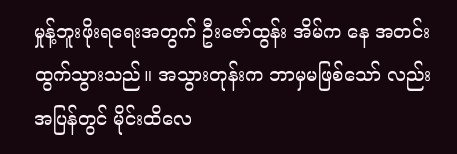မှုန့်ဘူးဖိုးရရေးအတွက် ဦးဇော်ထွန်း အိမ်က နေ အတင်းထွက်သွားသည်။ အသွားတုန်းက ဘာမှမဖြစ်သော် လည်း အပြန်တွင် မိုင်းထိလေ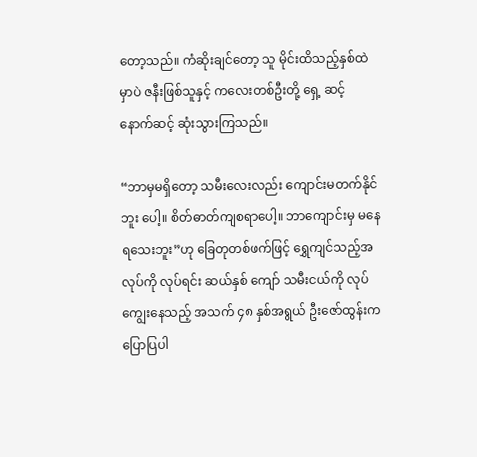တော့သည်။ ကံဆိုးချင်တော့ သူ မိုင်းထိသည့်နှစ်ထဲမှာပဲ ဇနီးဖြစ်သူနှင့် ကလေးတစ်ဦးတို့ ရှေ့ ဆင့် နောက်ဆင့် ဆုံးသွားကြသည်။

“ဘာမှမရှိတော့ သမီးလေးလည်း ကျောင်းမတက်နိုင်ဘူး ပေါ့။ စိတ်ဓာတ်ကျစရာပေါ့။ ဘာကျောင်းမှ မနေရသေးဘူး”ဟု ခြေတုတစ်ဖက်ဖြင့် ရွှေကျင်သည့်အလုပ်ကို လုပ်ရင်း ဆယ်နှစ် ကျော် သမီးငယ်ကို လုပ်ကျွေးနေသည့် အသက် ၄၈ နှစ်အရွယ် ဦးဇော်ထွန်းက ပြောပြပါ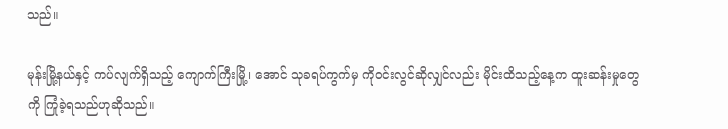သည်။

မုန်းမြို့နယ်နှင့် ကပ်လျက်ရှိသည့် ကျောက်ကြီးမြို့၊ အောင် သုခရပ်ကွက်မှ ကိုဝင်းလွင်ဆိုလျှင်လည်း မိုင်းထိသည့်နေ့က ထူးဆန်းမှုတွေကို ကြုံခဲ့ရသည်ဟုဆိုသည်။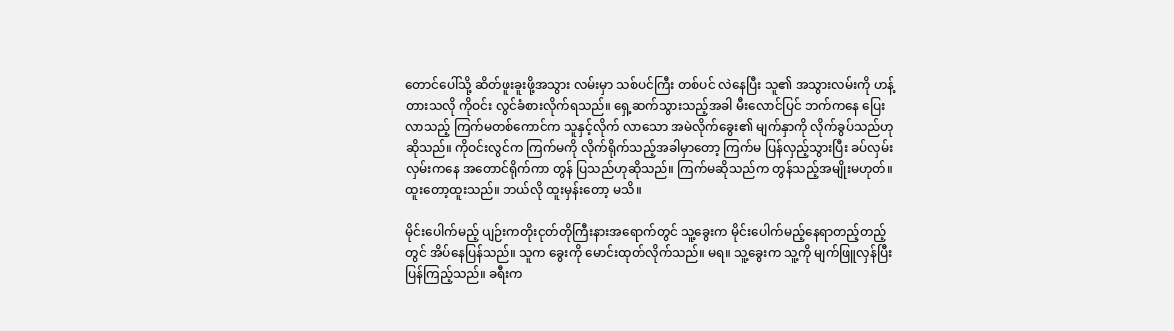တောင်ပေါ်သို့ ဆိတ်ဖူးခူးဖို့အသွား လမ်းမှာ သစ်ပင်ကြီး တစ်ပင် လဲနေပြီး သူ၏ အသွားလမ်းကို ဟန့်တားသလို ကိုဝင်း လွင်ခံစားလိုက်ရသည်။ ရှေ့ဆက်သွားသည့်အခါ မီးလောင်ပြင် ဘက်ကနေ ပြေးလာသည့် ကြက်မတစ်ကောင်က သူနှင့်လိုက် လာသော အမဲလိုက်ခွေး၏ မျက်နှာကို လိုက်ခွပ်သည်ဟုဆိုသည်။ ကိုဝင်းလွင်က ကြက်မကို လိုက်ရိုက်သည့်အခါမှာတော့ ကြက်မ ပြန်လှည့်သွားပြီး ခပ်လှမ်းလှမ်းကနေ အတောင်ရိုက်ကာ တွန် ပြသည်ဟုဆိုသည်။ ကြက်မဆိုသည်က တွန်သည့်အမျိုးမဟုတ်။ ထူးတော့ထူးသည်။ ဘယ်လို ထူးမှန်းတော့ မသိ။

မိုင်းပေါက်မည့် ပျဉ်းကတိုးငုတ်တိုကြီးနားအရောက်တွင် သူ့ခွေးက မိုင်းပေါက်မည့်နေရာတည့်တည့်တွင် အိပ်နေပြန်သည်။ သူက ခွေးကို မောင်းထုတ်လိုက်သည်။ မရ။ သူ့ခွေးက သူ့ကို မျက်ဖြူလှန်ပြီး ပြန်ကြည့်သည်။ ခရီးက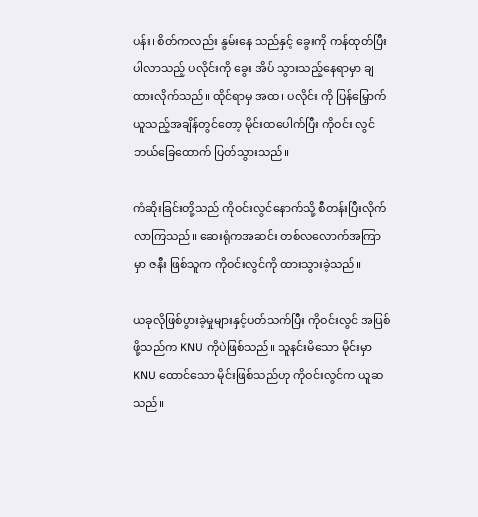ပန်း၊ စိတ်ကလည်း နွမ်းနေ သည်နှင့် ခွေးကို ကန်ထုတ်ပြီး ပါလာသည့် ပလိုင်းကို ခွေး အိပ် သွားသည့်နေရာမှာ ချထားလိုက်သည်။ ထိုင်ရာမှ အထ၊ ပလိုင်း ကို ပြန်မြှောက်ယူသည့်အချိန်တွင်တော့ မိုင်းထပေါက်ပြီး ကိုဝင်း လွင် ဘယ်ခြေထောက် ပြတ်သွားသည်။

ကံဆိုးခြင်းတို့သည် ကိုဝင်းလွင်နောက်သို့ စီတန်းပြီးလိုက် လာကြသည်။ ဆေးရုံကအဆင်း တစ်လလောက်အကြာမှာ ဇနီး ဖြစ်သူက ကိုဝင်းလွင်ကို ထားသွားခဲ့သည်။

ယခုလိုဖြစ်ပွားခဲ့မှုများနှင့်ပတ်သက်ပြီး ကိုဝင်းလွင် အပြစ်ဖို့သည်က KNU ကိုပဲဖြစ်သည်။ သူနင်းမိသော မိုင်းမှာ KNU ထောင်သော မိုင်းဖြစ်သည်ဟု ကိုဝင်းလွင်က ယူဆသည်။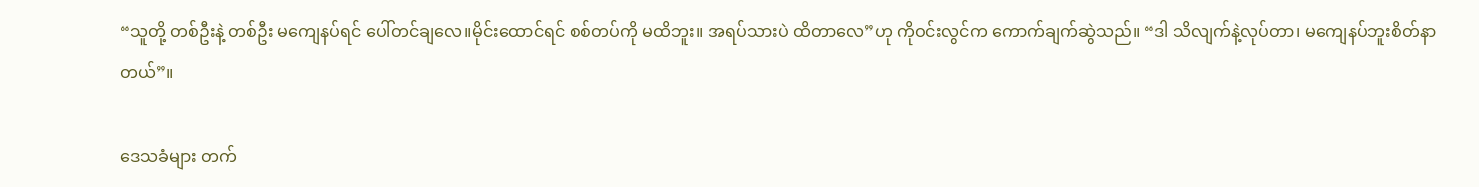“သူတို့ တစ်ဦးနဲ့ တစ်ဦး မကျေနပ်ရင် ပေါ်တင်ချလေ။မိုင်းထောင်ရင် စစ်တပ်ကို မထိဘူး။ အရပ်သားပဲ ထိတာလေ”ဟု ကိုဝင်းလွင်က ကောက်ချက်ဆွဲသည်။ “ဒါ သိလျက်နဲ့လုပ်တာ၊ မကျေနပ်ဘူးစိတ်နာတယ်”။

ဒေသခံများ တက်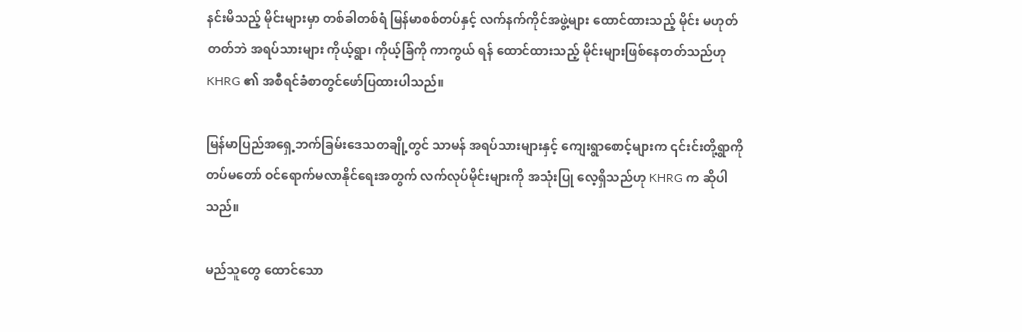နင်းမိသည့် မိုင်းများမှာ တစ်ခါတစ်ရံ မြန်မာစစ်တပ်နှင့် လက်နက်ကိုင်အဖွဲ့များ ထောင်ထားသည့် မိုင်း မဟုတ်တတ်ဘဲ အရပ်သားများ ကိုယ့်ရွာ၊ ကိုယ့်ခြံကို ကာကွယ် ရန် ထောင်ထားသည့် မိုင်းများဖြစ်နေတတ်သည်ဟု KHRG ၏ အစီရင်ခံစာတွင်ဖော်ပြထားပါသည်။

မြန်မာပြည်အရှေ့ဘက်ခြမ်းဒေသတချို့တွင် သာမန် အရပ်သားများနှင့် ကျေးရွာစောင့်များက ၎င်းင်းတို့ရွာကို တပ်မတော် ဝင်ရောက်မလာနိုင်ရေးအတွက် လက်လုပ်မိုင်းများကို အသုံးပြု လေ့ရှိသည်ဟု KHRG က ဆိုပါသည်။

မည်သူတွေ ထောင်သော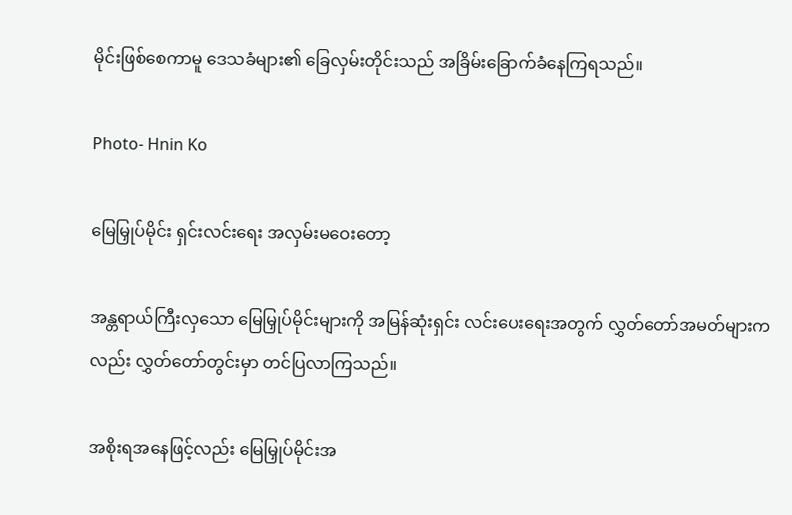မိုင်းဖြစ်စေကာမူ ဒေသခံများ၏ ခြေလှမ်းတိုင်းသည် အခြိမ်းခြောက်ခံနေကြရသည်။

Photo- Hnin Ko

မြေမြှုပ်မိုင်း ရှင်းလင်းရေး အလှမ်းမဝေးတော့

အန္တရာယ်ကြီးလှသော မြေမြှုပ်မိုင်းများကို အမြန်ဆုံးရှင်း လင်းပေးရေးအတွက် လွှတ်တော်အမတ်များကလည်း လွှတ်တော်တွင်းမှာ တင်ပြလာကြသည်။

အစိုးရအနေဖြင့်လည်း မြေမြှုပ်မိုင်းအ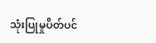သုံးပြုမှုပိတ်ပင်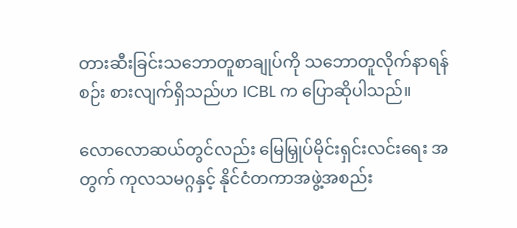တားဆီးခြင်းသဘောတူစာချုပ်ကို သဘောတူလိုက်နာရန် စဉ်း စားလျက်ရှိသည်ဟ ICBL က ပြောဆိုပါသည်။

လောလောဆယ်တွင်လည်း မြေမြှုပ်မိုင်းရှင်းလင်းရေး အတွက် ကုလသမဂ္ဂနှင့် နိုင်ငံတကာအဖွဲ့အစည်း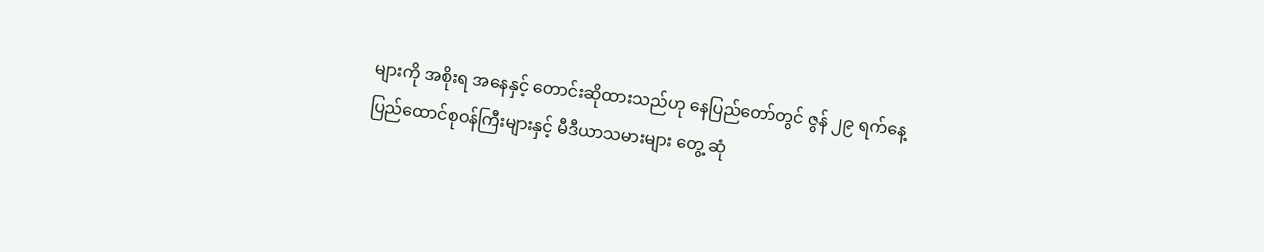များကို အစိုးရ အနေနှင့် တောင်းဆိုထားသည်ဟု နေပြည်တော်တွင် ဇွန် ၂၉ ရက်နေ့ ပြည်ထောင်စုဝန်ကြီးများနှင့် မီဒီယာသမားများ တွေ့ ဆုံ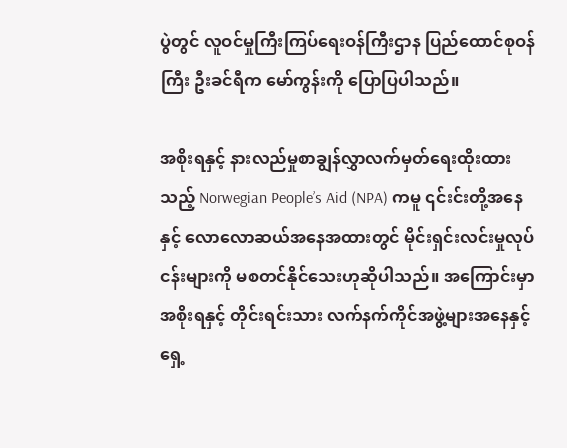ပွဲတွင် လူဝင်မှုကြီးကြပ်ရေးဝန်ကြီးဌာန ပြည်ထောင်စုဝန်ကြီး ဦးခင်ရီက မော်ကွန်းကို ပြောပြပါသည်။

အစိုးရနှင့် နားလည်မှုစာချွန်လွှာလက်မှတ်ရေးထိုးထား သည့် Norwegian People’s Aid (NPA) ကမူ ၎င်းင်းတို့အနေနှင့် လောလောဆယ်အနေအထားတွင် မိုင်းရှင်းလင်းမှုလုပ်ငန်းများကို မစတင်နိုင်သေးဟုဆိုပါသည်။ အကြောင်းမှာ အစိုးရနှင့် တိုင်းရင်းသား လက်နက်ကိုင်အဖွဲ့များအနေနှင့် ရှေ့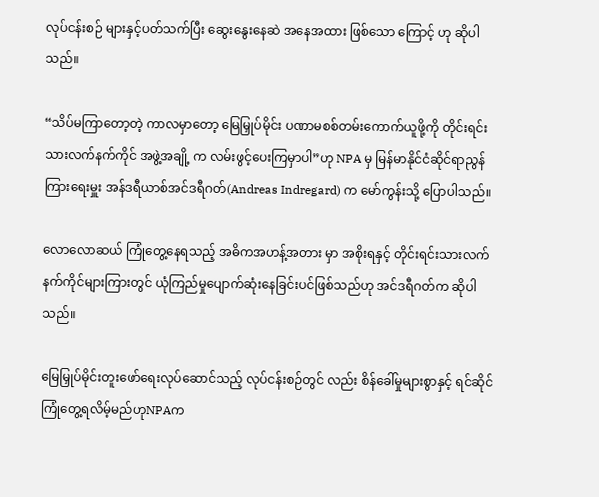လုပ်ငန်းစဉ် များနှင့်ပတ်သက်ပြီး ဆွေးနွေးနေဆဲ အနေအထား ဖြစ်သော ကြောင့် ဟု ဆိုပါသည်။

“သိပ်မကြာတော့တဲ့ ကာလမှာတော့ မြေမြှုပ်မိုင်း ပဏာမစစ်တမ်းကောက်ယူဖို့ကို တိုင်းရင်းသားလက်နက်ကိုင် အဖွဲ့အချို့ က လမ်းဖွင့်ပေးကြမှာပါ”ဟု NPA မှ မြန်မာနိုင်ငံဆိုင်ရာညွန်ကြားရေးမှူး အန်ဒရီယာစ်အင်ဒရီဂတ်(Andreas Indregard) က မော်ကွန်းသို့ ပြောပါသည်။

လောလောဆယ် ကြုံတွေ့နေရသည့် အဓိကအဟန့်အတား မှာ အစိုးရနှင့် တိုင်းရင်းသားလက်နက်ကိုင်များကြားတွင် ယုံကြည်မှုပျောက်ဆုံးနေခြင်းပင်ဖြစ်သည်ဟု အင်ဒရီဂတ်က ဆိုပါသည်။

မြေမြှုပ်မိုင်းတူးဖော်ရေးလုပ်ဆောင်သည့် လုပ်ငန်းစဉ်တွင် လည်း စိန်ခေါ်မှုများစွာနှင့် ရင်ဆိုင်ကြုံတွေ့ရလိမ့်မည်ဟုNPAက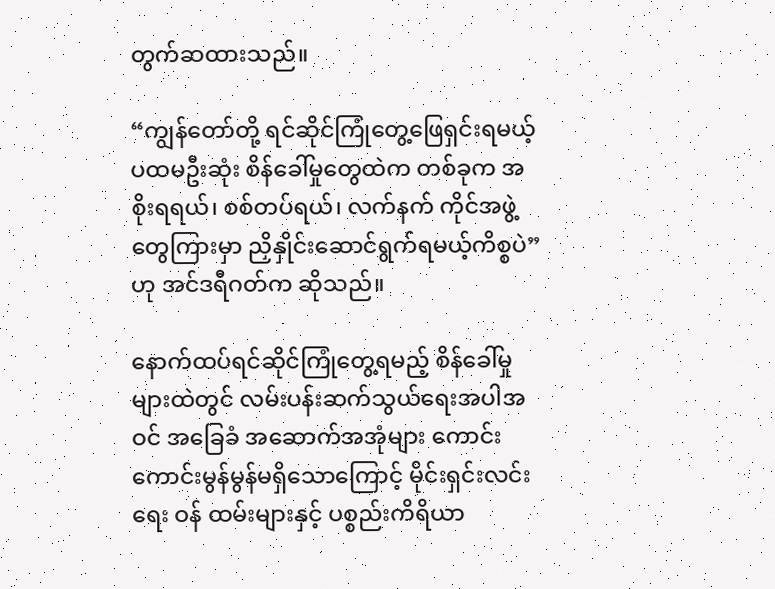တွက်ဆထားသည်။

“ကျွန်တော်တို့ ရင်ဆိုင်ကြုံတွေ့ဖြေရှင်းရမယ့် ပထမဦးဆုံး စိန်ခေါ်မှုတွေထဲက တစ်ခုက အစိုးရရယ်၊ စစ်တပ်ရယ်၊ လက်နက် ကိုင်အဖွဲ့တွေကြားမှာ ညှိနှိုင်းဆောင်ရွက်ရမယ့်ကိစ္စပဲ”ဟု အင်ဒရီဂတ်က ဆိုသည်။

နောက်ထပ်ရင်ဆိုင်ကြုံတွေ့ရမည့် စိန်ခေါ်မှုများထဲတွင် လမ်းပန်းဆက်သွယ်ရေးအပါအဝင် အခြေခံ အဆောက်အအုံများ ကောင်းကောင်းမွန်မွန်မရှိသောကြောင့် မိုင်းရှင်းလင်းရေး ဝန် ထမ်းများနှင့် ပစ္စည်းကိရိယာ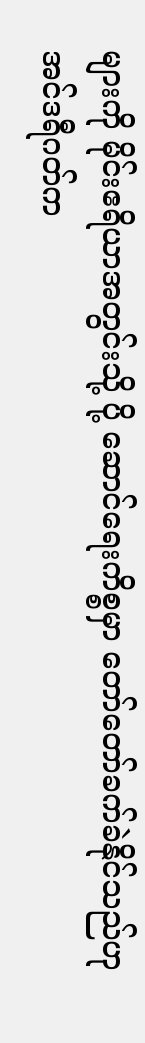များကို မိုင်းဧရိယာအတွင်းသို့ ပို့ ဆောင်ရေးကိစ္စမှာ တော်တော်ခက်ခဲနိုင်သည်ဟု အင်ဒရီဂတ်က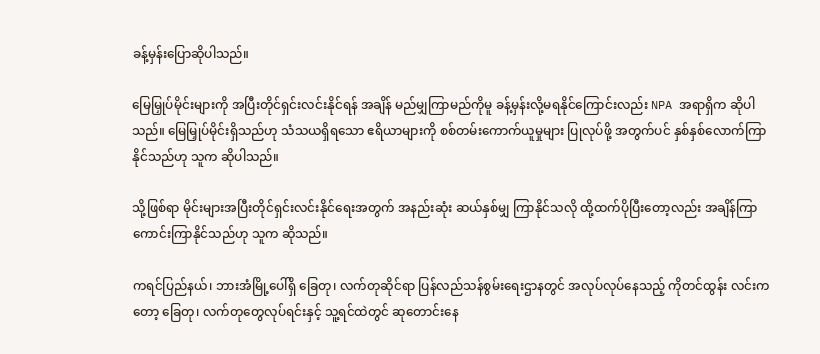ခန့်မှန်းပြောဆိုပါသည်။

မြေမြှုပ်မိုင်းများကို အပြီးတိုင်ရှင်းလင်းနိုင်ရန် အချိန် မည်မျှကြာမည်ကိုမူ ခန့်မှန်းလို့မရနိုင်ကြောင်းလည်း NPA အရာရှိက ဆိုပါသည်။ မြေမြှုပ်မိုင်းရှိသည်ဟု သံသယရှိရသော ဧရိယာများကို စစ်တမ်းကောက်ယူမှုများ ပြုလုပ်ဖို့ အတွက်ပင် နှစ်နှစ်လောက်ကြာနိုင်သည်ဟု သူက ဆိုပါသည်။

သို့ဖြစ်ရာ မိုင်းများအပြီးတိုင်ရှင်းလင်းနိုင်ရေးအတွက် အနည်းဆုံး ဆယ်နှစ်မျှ ကြာနိုင်သလို ထို့ထက်ပိုပြီးတော့လည်း အချိန်ကြာကောင်းကြာနိုင်သည်ဟု သူက ဆိုသည်။

ကရင်ပြည်နယ်၊ ဘားအံမြို့ပေါ်ရှိ ခြေတု၊ လက်တုဆိုင်ရာ ပြန်လည်သန်စွမ်းရေးဌာနတွင် အလုပ်လုပ်နေသည့် ကိုတင်ထွန်း လင်းကတော့ ခြေတု၊ လက်တုတွေလုပ်ရင်းနှင့် သူ့ရင်ထဲတွင် ဆုတောင်းနေ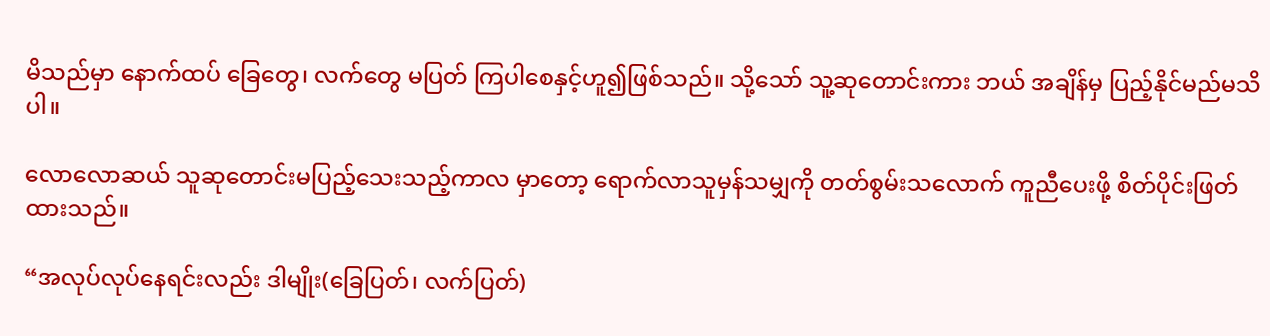မိသည်မှာ နောက်ထပ် ခြေတွေ၊ လက်တွေ မပြတ် ကြပါစေနှင့်ဟူ၍ဖြစ်သည်။ သို့သော် သူ့ဆုတောင်းကား ဘယ် အချိန်မှ ပြည့်နိုင်မည်မသိပါ။

လောလောဆယ် သူဆုတောင်းမပြည့်သေးသည့်ကာလ မှာတော့ ရောက်လာသူမှန်သမျှကို တတ်စွမ်းသလောက် ကူညီပေးဖို့ စိတ်ပိုင်းဖြတ်ထားသည်။

“အလုပ်လုပ်နေရင်းလည်း ဒါမျိုး(ခြေပြတ်၊ လက်ပြတ်)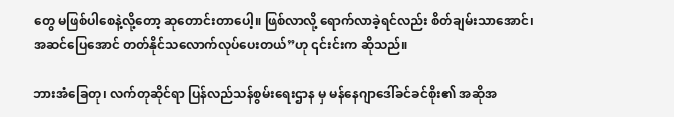တွေ မဖြစ်ပါစေနဲ့လို့တော့ ဆုတောင်းတာပေါ့။ ဖြစ်လာလို့ ရောက်လာခဲ့ရင်လည်း စိတ်ချမ်းသာအောင်၊ အဆင်ပြေအောင် တတ်နိုင်သလောက်လုပ်ပေးတယ်”ဟု ၎င်းင်းက ဆိုသည်။

ဘားအံခြေတု၊ လက်တုဆိုင်ရာ ပြန်လည်သန်စွမ်းရေးဌာန မှ မန်နေဂျာဒေါ်ခင်ခင်စိုး၏ အဆိုအ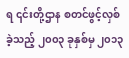ရ ၎င်းတို့ဌာန စတင်ဖွင့်လှစ်ခဲ့သည့် ၂၀၀၃ ခုနှစ်မှ ၂၀၁၃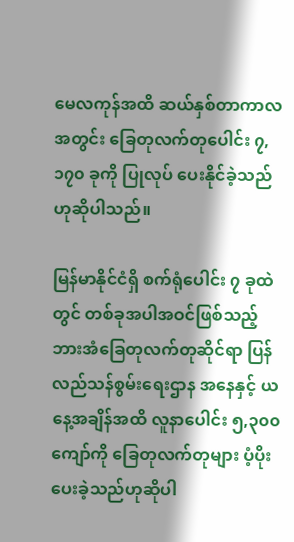မေလကုန်အထိ ဆယ်နှစ်တာကာလ အတွင်း ခြေတုလက်တုပေါင်း ၇,၁၇၀ ခုကို ပြုလုပ် ပေးနိုင်ခဲ့သည် ဟုဆိုပါသည်။

မြန်မာနိုင်ငံရှိ စက်ရုံပေါင်း ၇ ခုထဲတွင် တစ်ခုအပါအဝင်ဖြစ်သည့် ဘားအံခြေတုလက်တုဆိုင်ရာ ပြန်လည်သန်စွမ်းရေးဌာန အနေနှင့် ယနေ့အချိန်အထိ လူနာပေါင်း ၅,၃၀၀ ကျော်ကို ခြေတုလက်တုများ ပံ့ပိုးပေးခဲ့သည်ဟုဆိုပါ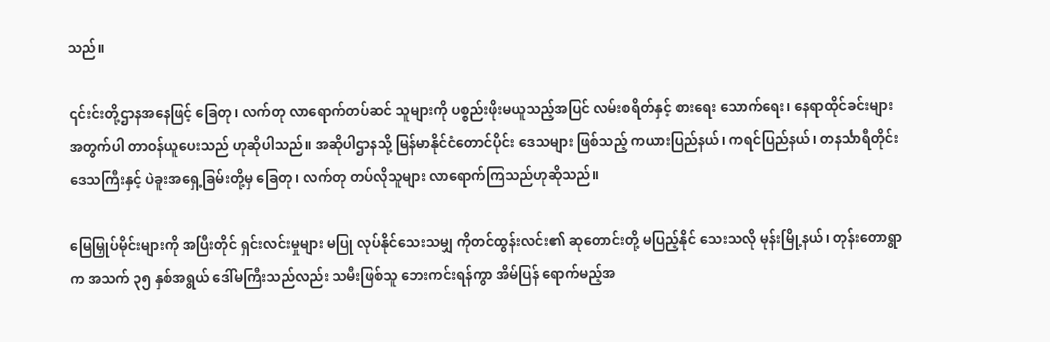သည်။

၎င်းင်းတို့ဌာနအနေဖြင့် ခြေတု၊ လက်တု လာရောက်တပ်ဆင် သူများကို ပစ္စည်းဖိုးမယူသည့်အပြင် လမ်းစရိတ်နှင့် စားရေး သောက်ရေး၊ နေရာထိုင်ခင်းများအတွက်ပါ တာဝန်ယူပေးသည် ဟုဆိုပါသည်။ အဆိုပါဌာနသို့ မြန်မာနိုင်ငံတောင်ပိုင်း ဒေသများ ဖြစ်သည့် ကယားပြည်နယ်၊ ကရင်ပြည်နယ်၊ တနင်္သာရီတိုင်း ဒေသကြီးနှင့် ပဲခူးအရှေ့ခြမ်းတို့မှ ခြေတု၊ လက်တု တပ်လိုသူများ လာရောက်ကြသည်ဟုဆိုသည်။

မြေမြှုပ်မိုင်းများကို အပြီးတိုင် ရှင်းလင်းမှုများ မပြု လုပ်နိုင်သေးသမျှ ကိုတင်ထွန်းလင်း၏ ဆုတောင်းတို့ မပြည့်နိုင် သေးသလို မုန်းမြို့နယ်၊ တုန်းတောရွာက အသက် ၃၅ နှစ်အရွယ် ဒေါ်မကြီးသည်လည်း သမီးဖြစ်သူ ဘေးကင်းရန်ကွာ အိမ်ပြန် ရောက်မည့်အ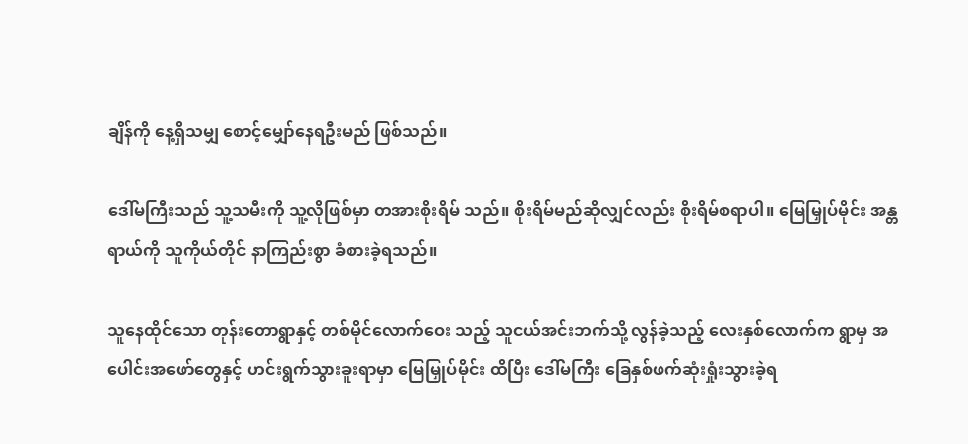ချိန်ကို နေ့ရှိသမျှ စောင့်မျှော်နေရဦးမည် ဖြစ်သည်။

ဒေါ်မကြီးသည် သူ့သမီးကို သူ့လိုဖြစ်မှာ တအားစိုးရိမ် သည်။ စိုးရိမ်မည်ဆိုလျှင်လည်း စိုးရိမ်စရာပါ။ မြေမြှုပ်မိုင်း အန္တရာယ်ကို သူကိုယ်တိုင် နာကြည်းစွာ ခံစားခဲ့ရသည်။

သူနေထိုင်သော တုန်းတောရွာနှင့် တစ်မိုင်လောက်ဝေး သည့် သူငယ်အင်းဘက်သို့ လွန်ခဲ့သည့် လေးနှစ်လောက်က ရွာမှ အပေါင်းအဖော်တွေနှင့် ဟင်းရွက်သွားခူးရာမှာ မြေမြှုပ်မိုင်း ထိပြီး ဒေါ်မကြီး ခြေနှစ်ဖက်ဆုံးရှုံးသွားခဲ့ရ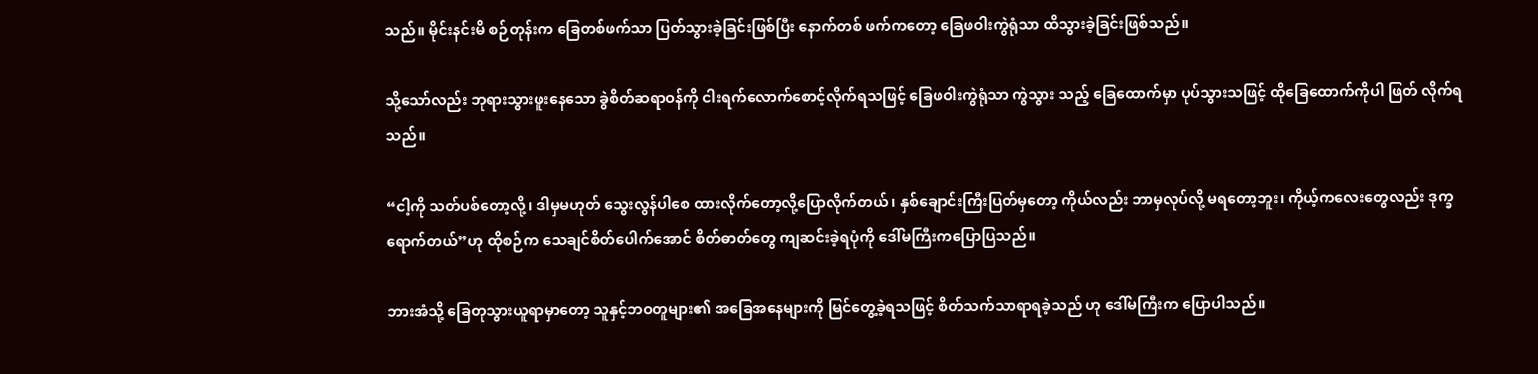သည်။ မိုင်းနင်းမိ စဉ်တုန်းက ခြေတစ်ဖက်သာ ပြတ်သွားခဲ့ခြင်းဖြစ်ပြီး နောက်တစ် ဖက်ကတော့ ခြေဖဝါးကွဲရုံသာ ထိသွားခဲ့ခြင်းဖြစ်သည်။

သို့သော်လည်း ဘုရားသွားဖူးနေသော ခွဲစိတ်ဆရာဝန်ကို ငါးရက်လောက်စောင့်လိုက်ရသဖြင့် ခြေဖဝါးကွဲရုံသာ ကွဲသွား သည့် ခြေထောက်မှာ ပုပ်သွားသဖြင့် ထိုခြေထောက်ကိုပါ ဖြတ် လိုက်ရသည်။

“ငါ့ကို သတ်ပစ်တော့လို့၊ ဒါမှမဟုတ် သွေးလွန်ပါစေ ထားလိုက်တော့လို့ပြောလိုက်တယ်၊ နှစ်ချောင်းကြီးပြတ်မှတော့ ကိုယ်လည်း ဘာမှလုပ်လို့ မရတော့ဘူး၊ ကိုယ့်ကလေးတွေလည်း ဒုက္ခရောက်တယ်”ဟု ထိုစဉ်က သေချင်စိတ်ပေါက်အောင် စိတ်ဓာတ်တွေ ကျဆင်းခဲ့ရပုံကို ဒေါ်မကြီးကပြောပြသည်။

ဘားအံသို့ ခြေတုသွားယူရာမှာတော့ သူနှင့်ဘဝတူများ၏ အခြေအနေများကို မြင်တွေ့ခဲ့ရသဖြင့် စိတ်သက်သာရာရခဲ့သည် ဟု ဒေါ်မကြီးက ပြောပါသည်။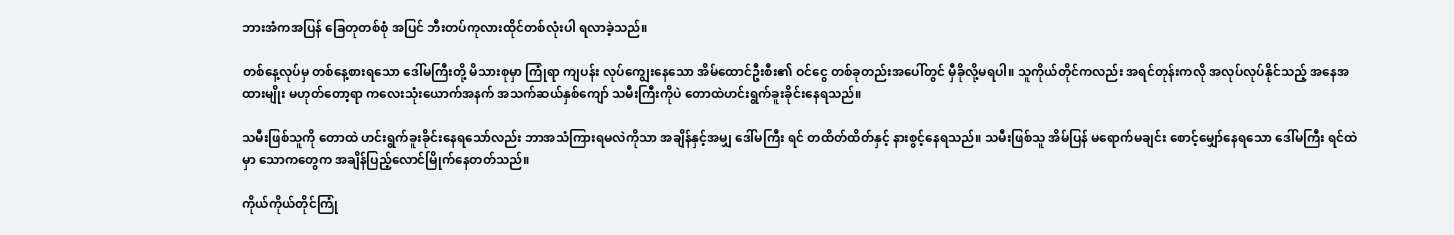ဘားအံကအပြန် ခြေတုတစ်စုံ အပြင် ဘီးတပ်ကုလားထိုင်တစ်လုံးပါ ရလာခဲ့သည်။

တစ်နေ့လုပ်မှ တစ်နေ့စားရသော ဒေါ်မကြီးတို့ မိသားစုမှာ ကြုံရာ ကျပန်း လုပ်ကျွေးနေသော အိမ်ထောင်ဦးစီး၏ ဝင်ငွေ တစ်ခုတည်းအပေါ်တွင် မှီခိုလို့မရပါ။ သူကိုယ်တိုင်ကလည်း အရင်တုန်းကလို အလုပ်လုပ်နိုင်သည့် အနေအထားမျိုး မဟုတ်တော့ရာ ကလေးသုံးယောက်အနက် အသက်ဆယ်နှစ်ကျော် သမီးကြီးကိုပဲ တောထဲဟင်းရွက်ခူးခိုင်းနေရသည်။

သမီးဖြစ်သူကို တောထဲ ဟင်းရွက်ခူးခိုင်းနေရသော်လည်း ဘာအသံကြားရမလဲကိုသာ အချိန်နှင့်အမျှ ဒေါ်မကြီး ရင် တထိတ်ထိတ်နှင့် နားစွင့်နေရသည်။ သမီးဖြစ်သူ အိမ်ပြန် မရောက်မချင်း စောင့်မျှော်နေရသော ဒေါ်မကြီး ရင်ထဲမှာ သောကတွေက အချိန်ပြည့်လောင်မြိုက်နေတတ်သည်။

ကိုယ်ကိုယ်တိုင်ကြုံ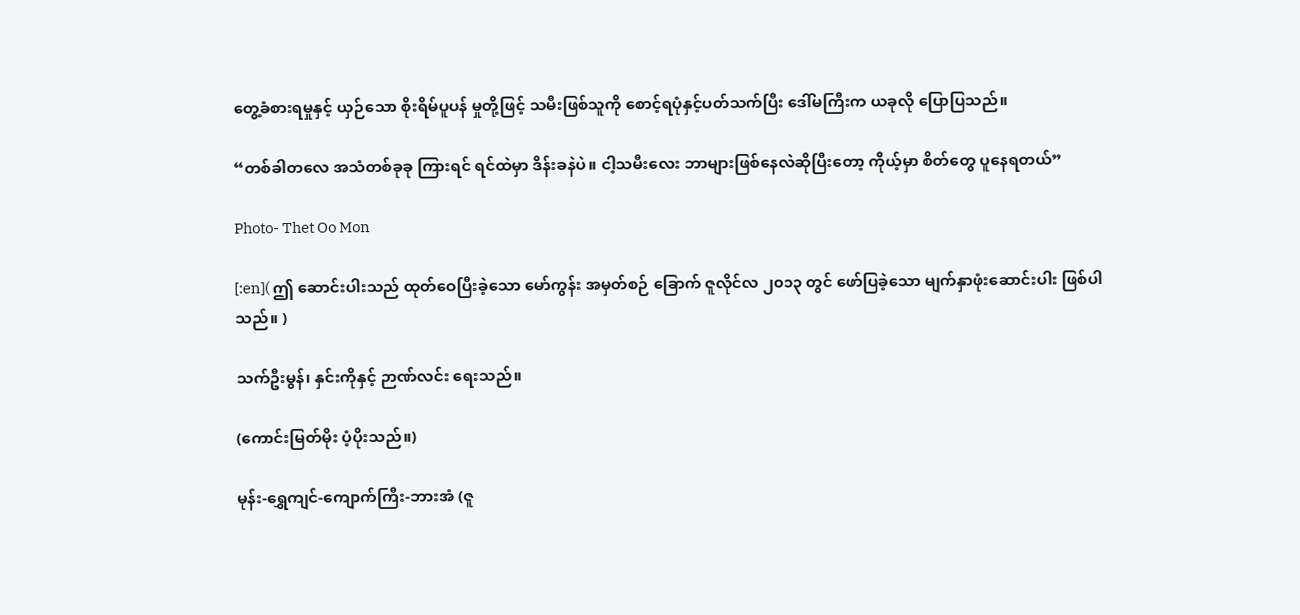တွေ့ခံစားရမှုနှင့် ယှဉ်သော စိုးရိမ်ပူပန် မှုတို့ဖြင့် သမီးဖြစ်သူကို စောင့်ရပုံနှင့်ပတ်သက်ပြီး ဒေါ်မကြီးက ယခုလို ပြောပြသည်။

“တစ်ခါတလေ အသံတစ်ခုခု ကြားရင် ရင်ထဲမှာ ဒိန်းခနဲပဲ။ ငါ့သမီးလေး ဘာများဖြစ်နေလဲဆိုပြီးတော့ ကိုယ့်မှာ စိတ်တွေ ပူနေရတယ်”

Photo- Thet Oo Mon

[:en]( ဤ ဆောင်းပါးသည် ထုတ်ဝေပြီးခဲ့သော မော်ကွန်း အမှတ်စဉ် ခြောက် ဇူလိုင်လ ၂၀၁၃ တွင် ဖော်ပြခဲ့သော မျက်နှာဖုံးဆောင်းပါး ဖြစ်ပါသည်။ )

သက်ဦးမွန်၊ နှင်းကိုနှင့် ဉာဏ်လင်း ရေးသည်။

(ကောင်းမြတ်မိုး ပံ့ပိုးသည်။)

မုန်း-ရွှေကျင်-ကျောက်ကြီး-ဘားအံ (ဇူ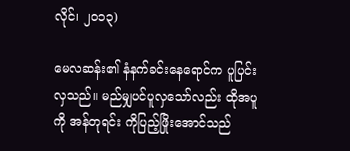လိုင်၊ ၂၀၁၃)

မေလဆန်း၏ နံနက်ခင်းနေရောင်က ပူပြင်းလှသည်။ မည်မျှပင်ပူလှသော်လည်း ထိုအပူကို အန်တုရင်း ကိုပြည့်ဖြိုးအောင်သည်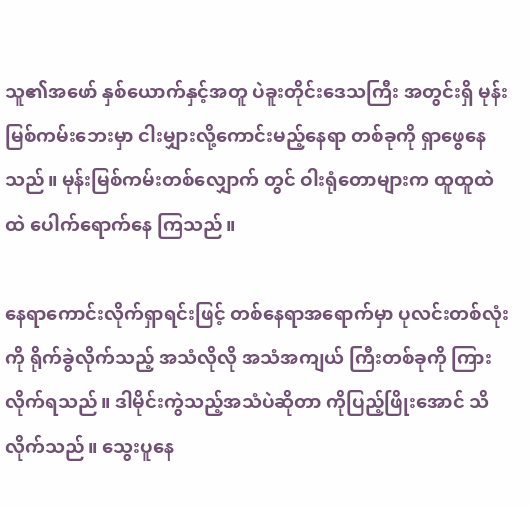သူ၏အဖော် နှစ်ယောက်နှင့်အတူ ပဲခူးတိုင်းဒေသကြီး အတွင်းရှိ မုန်းမြစ်ကမ်းဘေးမှာ ငါးမျှားလို့ကောင်းမည့်နေရာ တစ်ခုကို ရှာဖွေနေသည်။ မုန်းမြစ်ကမ်းတစ်လျှောက် တွင် ဝါးရုံတောများက ထူထူထဲထဲ ပေါက်ရောက်နေ ကြသည်။

နေရာကောင်းလိုက်ရှာရင်းဖြင့် တစ်နေရာအရောက်မှာ ပုလင်းတစ်လုံးကို ရိုက်ခွဲလိုက်သည့် အသံလိုလို အသံအကျယ် ကြီးတစ်ခုကို ကြားလိုက်ရသည်။ ဒါမိုင်းကွဲသည့်အသံပဲဆိုတာ ကိုပြည့်ဖြိုးအောင် သိလိုက်သည်။ သွေးပူနေ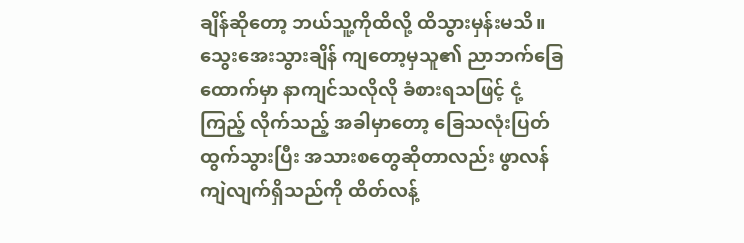ချိန်ဆိုတော့ ဘယ်သူ့ကိုထိလို့ ထိသွားမှန်းမသိ။ သွေးအေးသွားချိန် ကျတော့မှသူ၏ ညာဘက်ခြေထောက်မှာ နာကျင်သလိုလို ခံစားရသဖြင့် ငုံ့ကြည့် လိုက်သည့် အခါမှာတော့ ခြေသလုံးပြတ်ထွက်သွားပြီး အသားစတွေဆိုတာလည်း ဖွာလန်ကျဲလျက်ရှိသည်ကို ထိတ်လန့်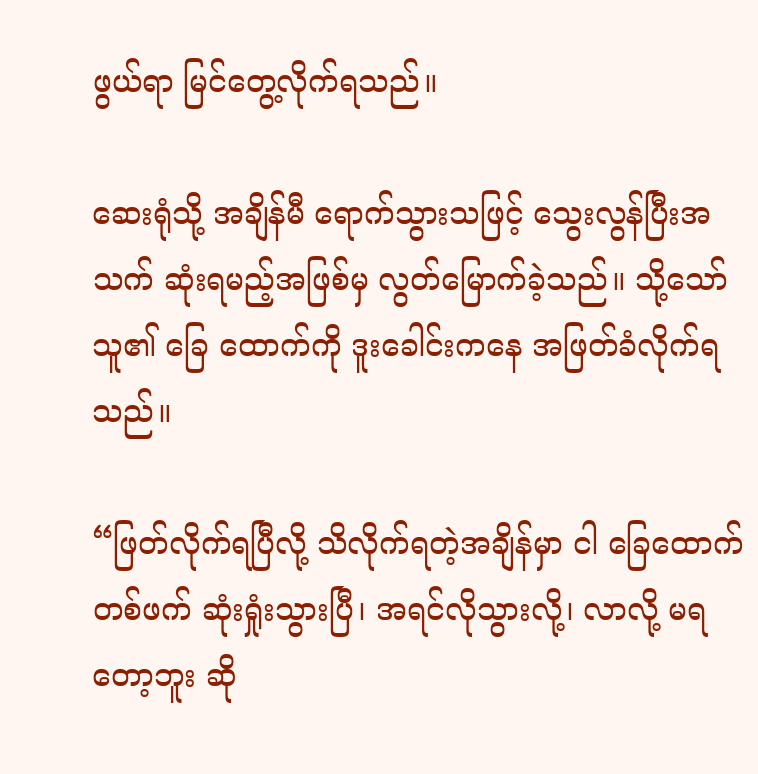ဖွယ်ရာ မြင်တွေ့လိုက်ရသည်။

ဆေးရုံသို့ အချိန်မီ ရောက်သွားသဖြင့် သွေးလွန်ပြီးအသက် ဆုံးရမည့်အဖြစ်မှ လွတ်မြောက်ခဲ့သည်။ သို့သော် သူ၏ ခြေ ထောက်ကို ဒူးခေါင်းကနေ အဖြတ်ခံလိုက်ရသည်။

“ဖြတ်လိုက်ရပြီလို့ သိလိုက်ရတဲ့အချိန်မှာ ငါ ခြေထောက် တစ်ဖက် ဆုံးရှုံးသွားပြီ၊ အရင်လိုသွားလို့၊ လာလို့ မရတော့ဘူး ဆို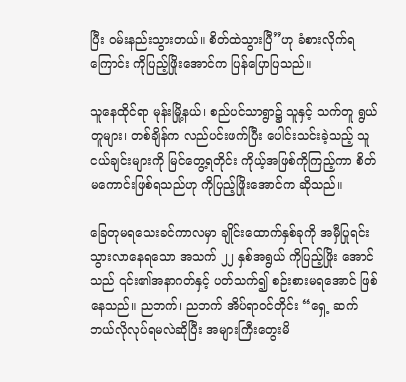ပြီး ဝမ်းနည်းသွားတယ်။ စိတ်ထဲသွားပြီ”ဟု ခံစားလိုက်ရ ကြောင်း ကိုပြည့်ဖြိုးအောင်က ပြန်ပြောပြသည်။

သူနေထိုင်ရာ မုန်းမြို့နယ်၊ စည်ပင်သာရွာ၌ သူနှင့် သက်တူ ရွယ်တူများ၊ တစ်ချိန်က လည်ပင်းဖက်ပြီး ပေါင်းသင်းခဲ့သည့် သူငယ်ချင်းများကို မြင်တွေ့ရတိုင်း ကိုယ့်အဖြစ်ကိုကြည့်ကာ စိတ်မကောင်းဖြစ်ရသည်ဟု ကိုပြည့်ဖြိုးအောင်က ဆိုသည်။

ခြေတုမရသေးခင်ကာလမှာ ချိုင်းထောက်နှစ်ခုကို အမှီပြုရင်းသွားလာနေရသော အသက် ၂၂ နှစ်အရွယ် ကိုပြည့်ဖြိုး အောင်သည် ၎င်း၏အနာဂတ်နှင့် ပတ်သက်၍ စဉ်းစားမရအောင် ဖြစ်နေသည်။ ညဘက်၊ ညဘက် အိပ်ရာဝင်တိုင်း “ရှေ့ ဆက် ဘယ်လိုလုပ်ရမလဲဆိုပြီး အများကြီးတွေးမိ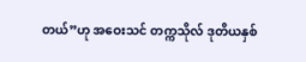တယ်”ဟု အဝေးသင် တက္ကသိုလ် ဒုတိယနှစ်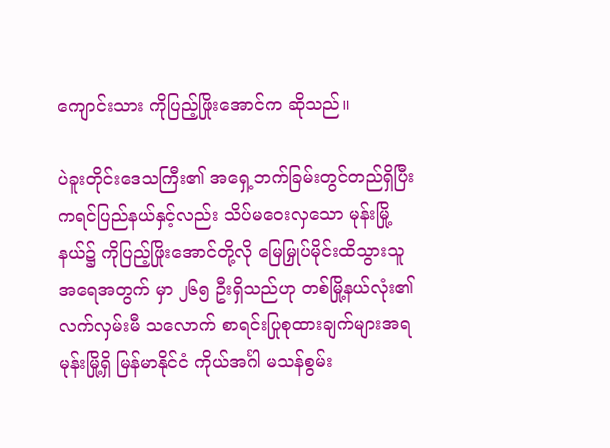ကျောင်းသား ကိုပြည့်ဖြိုးအောင်က ဆိုသည်။

ပဲခူးတိုင်းဒေသကြီး၏ အရှေ့ဘက်ခြမ်းတွင်တည်ရှိပြီး ကရင်ပြည်နယ်နှင့်လည်း သိပ်မဝေးလှသော မုန်းမြို့နယ်၌ ကိုပြည့်ဖြိုးအောင်တို့လို မြေမြှုပ်မိုင်းထိသွားသူ အရေအတွက် မှာ ၂၆၅ ဦးရှိသည်ဟု တစ်မြို့နယ်လုံး၏ လက်လှမ်းမီ သလောက် စာရင်းပြုစုထားချက်များအရ မုန်းမြို့ရှိ မြန်မာနိုင်ငံ ကိုယ်အင်္ဂါ မသန်စွမ်း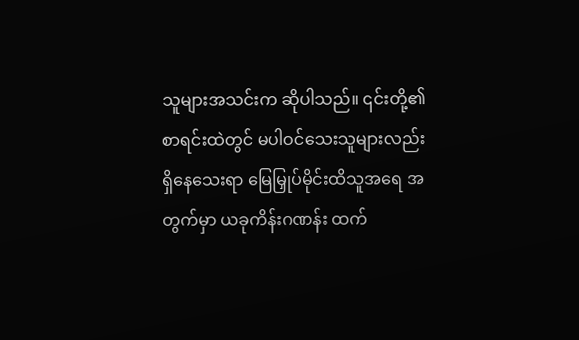သူများအသင်းက ဆိုပါသည်။ ၎င်းတို့၏စာရင်းထဲတွင် မပါဝင်သေးသူများလည်း ရှိနေသေးရာ မြေမြှုပ်မိုင်းထိသူအရေ အတွက်မှာ ယခုကိန်းဂဏန်း ထက်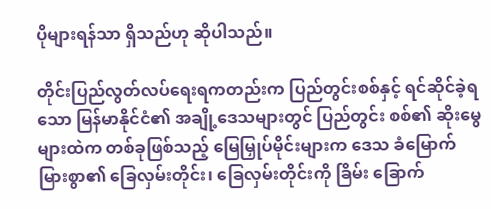ပိုများရန်သာ ရှိသည်ဟု ဆိုပါသည်။

တိုင်းပြည်လွတ်လပ်ရေးရကတည်းက ပြည်တွင်းစစ်နှင့် ရင်ဆိုင်ခဲ့ရသော မြန်မာနိုင်ငံ၏ အချို့ဒေသများတွင် ပြည်တွင်း စစ်၏ ဆိုးမွေများထဲက တစ်ခုဖြစ်သည့် မြေမြှုပ်မိုင်းများက ဒေသ ခံမြောက်မြားစွာ၏ ခြေလှမ်းတိုင်း၊ ခြေလှမ်းတိုင်းကို ခြိမ်း ခြောက်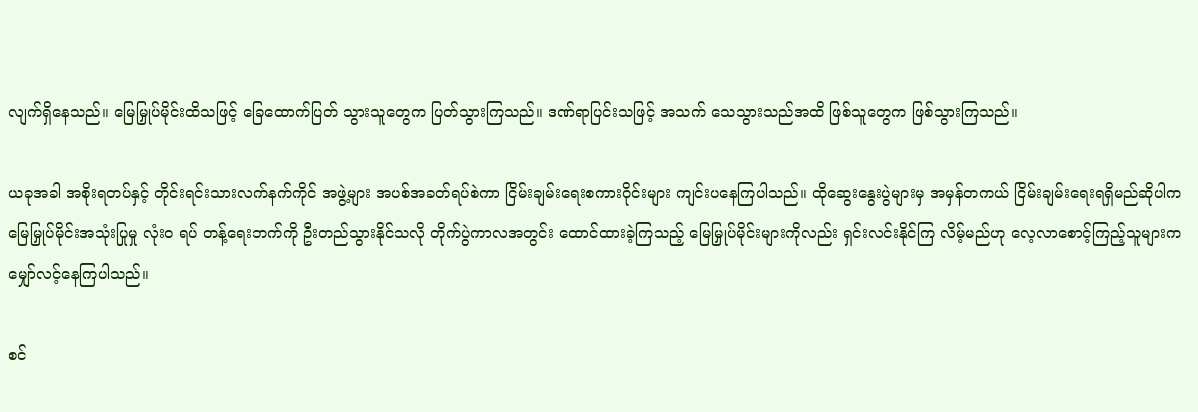လျက်ရှိနေသည်။ မြေမြှုပ်မိုင်းထိသဖြင့် ခြေထောက်ပြတ် သွားသူတွေက ပြတ်သွားကြသည်။ ဒဏ်ရာပြင်းသဖြင့် အသက် သေသွားသည်အထိ ဖြစ်သူတွေက ဖြစ်သွားကြသည်။

ယခုအခါ အစိုးရတပ်နှင့် တိုင်းရင်းသားလက်နက်ကိုင် အဖွဲ့များ အပစ်အခတ်ရပ်စဲကာ ငြိမ်းချမ်းရေးစကားဝိုင်းများ ကျင်းပနေကြပါသည်။ ထိုဆွေးနွေးပွဲများမှ အမှန်တကယ် ငြိမ်းချမ်းရေးရရှိမည်ဆိုပါက မြေမြှုပ်မိုင်းအသုံးပြုမှု လုံး၀ ရပ် တန့်ရေးဘက်ကို ဦးတည်သွားနိုင်သလို တိုက်ပွဲကာလအတွင်း ထောင်ထားခဲ့ကြသည့် မြေမြှုပ်မိုင်းများကိုလည်း ရှင်းလင်းနိုင်ကြ လိမ့်မည်ဟု လေ့လာစောင့်ကြည့်သူများက မျှော်လင့်နေကြပါသည်။

စင်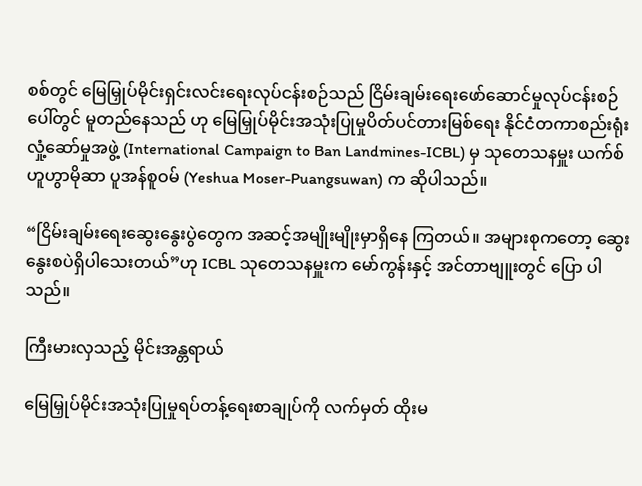စစ်တွင် မြေမြှုပ်မိုင်းရှင်းလင်းရေးလုပ်ငန်းစဉ်သည် ငြိမ်းချမ်းရေးဖော်ဆောင်မှုလုပ်ငန်းစဉ်ပေါ်တွင် မူတည်နေသည် ဟု မြေမြှုပ်မိုင်းအသုံးပြုမှုပိတ်ပင်တားမြစ်ရေး နိုင်ငံတကာစည်းရုံးလှုံ့ဆော်မှုအဖွဲ့ (International Campaign to Ban Landmines-ICBL) မှ သုတေသနမှူး ယက်စ်ဟူဟွာမိုဆာ ပူအန်စူဝမ် (Yeshua Moser-Puangsuwan) က ဆိုပါသည်။

“ငြိမ်းချမ်းရေးဆွေးနွေးပွဲတွေက အဆင့်အမျိုးမျိုးမှာရှိနေ ကြတယ်။ အများစုကတော့ ဆွေးနွေးစပဲရှိပါသေးတယ်”ဟု ICBL သုတေသနမှူးက မော်ကွန်းနှင့် အင်တာဗျူးတွင် ပြော ပါသည်။

ကြီးမားလှသည့် မိုင်းအန္တရာယ်

မြေမြှုပ်မိုင်းအသုံးပြုမှုရပ်တန့်ရေးစာချုပ်ကို လက်မှတ် ထိုးမ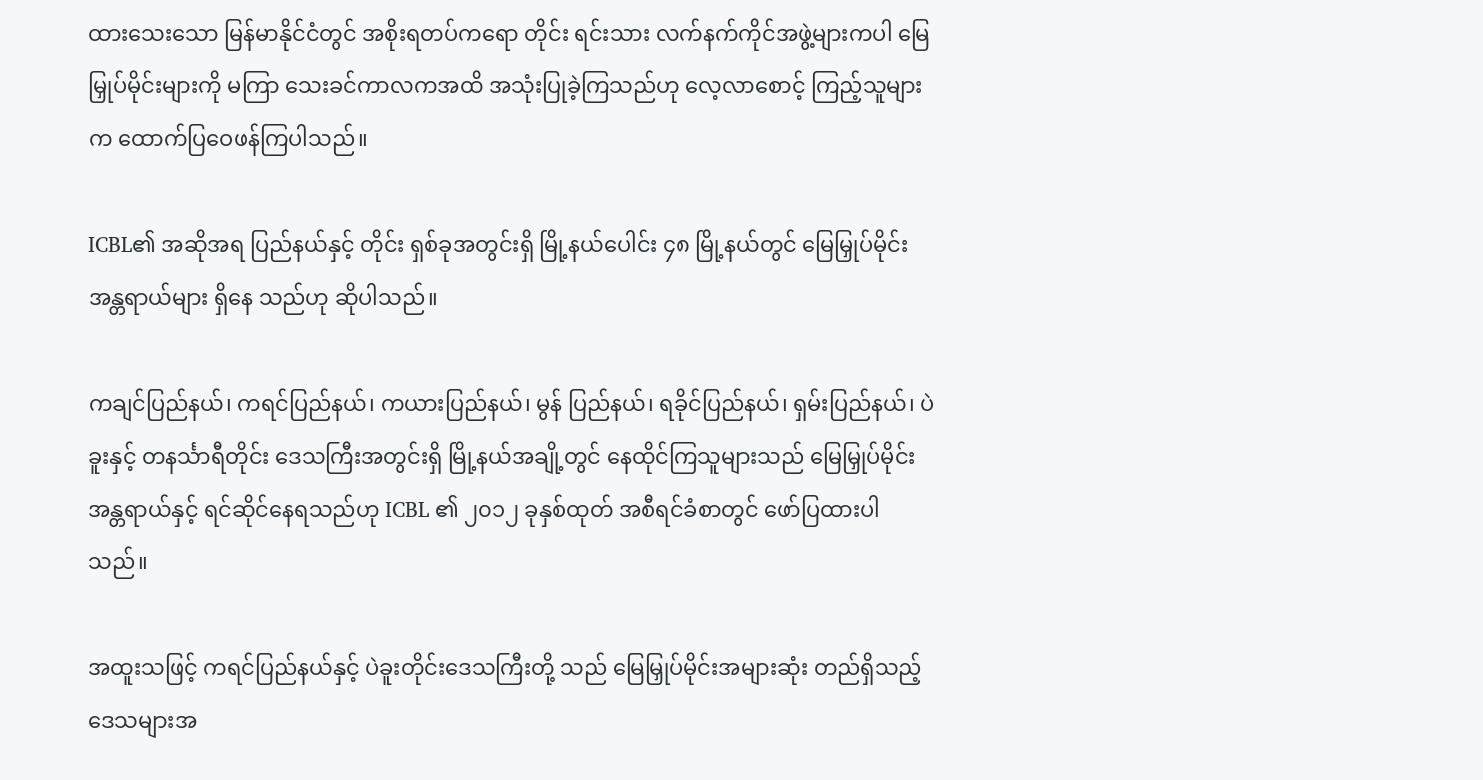ထားသေးသော မြန်မာနိုင်ငံတွင် အစိုးရတပ်ကရော တိုင်း ရင်းသား လက်နက်ကိုင်အဖွဲ့များကပါ မြေမြှုပ်မိုင်းများကို မကြာ သေးခင်ကာလကအထိ အသုံးပြုခဲ့ကြသည်ဟု လေ့လာစောင့် ကြည့်သူများက ထောက်ပြဝေဖန်ကြပါသည်။

ICBL၏ အဆိုအရ ပြည်နယ်နှင့် တိုင်း ရှစ်ခုအတွင်းရှိ မြို့နယ်ပေါင်း ၄၈ မြို့နယ်တွင် မြေမြှုပ်မိုင်းအန္တရာယ်များ ရှိနေ သည်ဟု ဆိုပါသည်။

ကချင်ပြည်နယ်၊ ကရင်ပြည်နယ်၊ ကယားပြည်နယ်၊ မွန် ပြည်နယ်၊ ရခိုင်ပြည်နယ်၊ ရှမ်းပြည်နယ်၊ ပဲခူးနှင့် တနင်္သာရီတိုင်း ဒေသကြီးအတွင်းရှိ မြို့နယ်အချို့တွင် နေထိုင်ကြသူများသည် မြေမြှုပ်မိုင်းအန္တရာယ်နှင့် ရင်ဆိုင်နေရသည်ဟု ICBL ၏ ၂၀၁၂ ခုနှစ်ထုတ် အစီရင်ခံစာတွင် ဖော်ပြထားပါသည်။

အထူးသဖြင့် ကရင်ပြည်နယ်နှင့် ပဲခူးတိုင်းဒေသကြီးတို့ သည် မြေမြှုပ်မိုင်းအများဆုံး တည်ရှိသည့် ဒေသများအ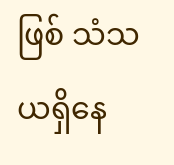ဖြစ် သံသယရှိနေ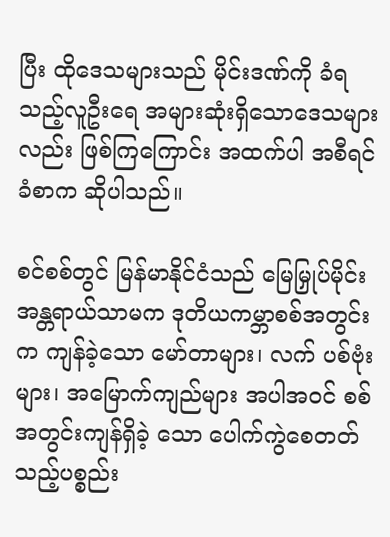ပြီး ထိုဒေသများသည် မိုင်းဒဏ်ကို ခံရသည့်လူဦးရေ အများဆုံးရှိသောဒေသများလည်း ဖြစ်ကြကြောင်း အထက်ပါ အစီရင်ခံစာက ဆိုပါသည်။

စင်စစ်တွင် မြန်မာနိုင်ငံသည် မြေမြှုပ်မိုင်းအန္တရာယ်သာမက ဒုတိယကမ္ဘာစစ်အတွင်းက ကျန်ခဲ့သော မော်တာများ၊ လက် ပစ်ဗုံးများ၊ အမြောက်ကျည်များ အပါအဝင် စစ်အတွင်းကျန်ရှိခဲ့ သော ပေါက်ကွဲစေတတ်သည့်ပစ္စည်း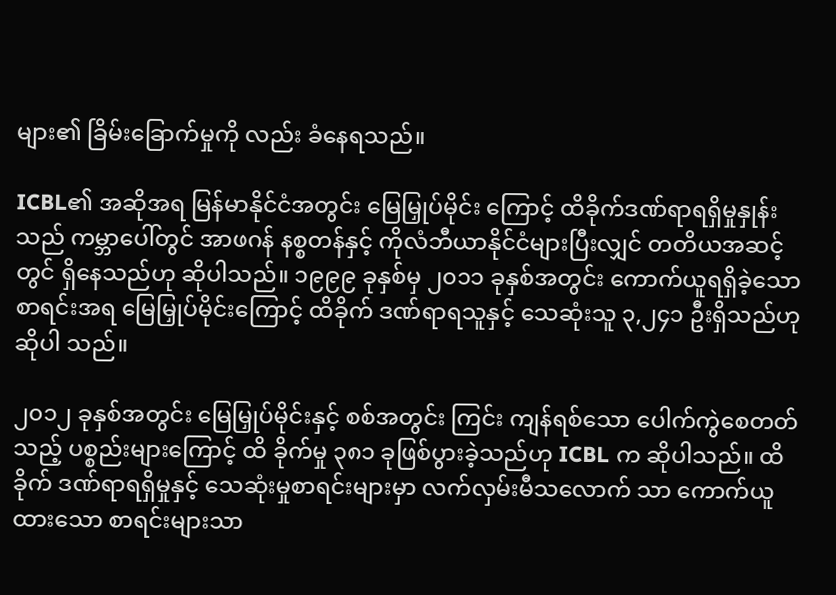များ၏ ခြိမ်းခြောက်မှုကို လည်း ခံနေရသည်။

ICBL၏ အဆိုအရ မြန်မာနိုင်ငံအတွင်း မြေမြှုပ်မိုင်း ကြောင့် ထိခိုက်ဒဏ်ရာရရှိမှုနှုန်းသည် ကမ္ဘာပေါ်တွင် အာဖဂန် နစ္စတန်နှင့် ကိုလံဘီယာနိုင်ငံများပြီးလျှင် တတိယအဆင့်တွင် ရှိနေသည်ဟု ဆိုပါသည်။ ၁၉၉၉ ခုနှစ်မှ ၂၀၁၁ ခုနှစ်အတွင်း ကောက်ယူရရှိခဲ့သော စာရင်းအရ မြေမြှုပ်မိုင်းကြောင့် ထိခိုက် ဒဏ်ရာရသူနှင့် သေဆုံးသူ ၃,၂၄၁ ဦးရှိသည်ဟု ဆိုပါ သည်။

၂၀၁၂ ခုနှစ်အတွင်း မြေမြှုပ်မိုင်းနှင့် စစ်အတွင်း ကြင်း ကျန်ရစ်သော ပေါက်ကွဲစေတတ်သည့် ပစ္စည်းများကြောင့် ထိ ခိုက်မှု ၃၈၁ ခုဖြစ်ပွားခဲ့သည်ဟု ICBL က ဆိုပါသည်။ ထိခိုက် ဒဏ်ရာရရှိမှုနှင့် သေဆုံးမှုစာရင်းများမှာ လက်လှမ်းမီသလောက် သာ ကောက်ယူထားသော စာရင်းများသာ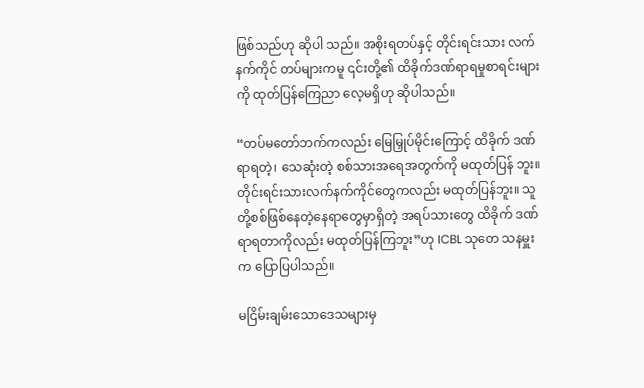ဖြစ်သည်ဟု ဆိုပါ သည်။ အစိုးရတပ်နှင့် တိုင်းရင်းသား လက်နက်ကိုင် တပ်များကမူ ၎င်းတို့၏ ထိခိုက်ဒဏ်ရာရမှုစာရင်းများကို ထုတ်ပြန်ကြေညာ လေ့မရှိဟု ဆိုပါသည်။

“တပ်မတော်ဘက်ကလည်း မြေမြှုပ်မိုင်းကြောင့် ထိခိုက် ဒဏ်ရာရတဲ့၊ သေဆုံးတဲ့ စစ်သားအရေအတွက်ကို မထုတ်ပြန် ဘူး။ တိုင်းရင်းသားလက်နက်ကိုင်တွေကလည်း မထုတ်ပြန်ဘူး။ သူတို့စစ်ဖြစ်နေတဲ့နေရာတွေမှာရှိတဲ့ အရပ်သားတွေ ထိခိုက် ဒဏ်ရာရတာကိုလည်း မထုတ်ပြန်ကြဘူး”ဟု ICBL သုတေ သနမှူးက ပြောပြပါသည်။

မငြိမ်းချမ်းသောဒေသများမှ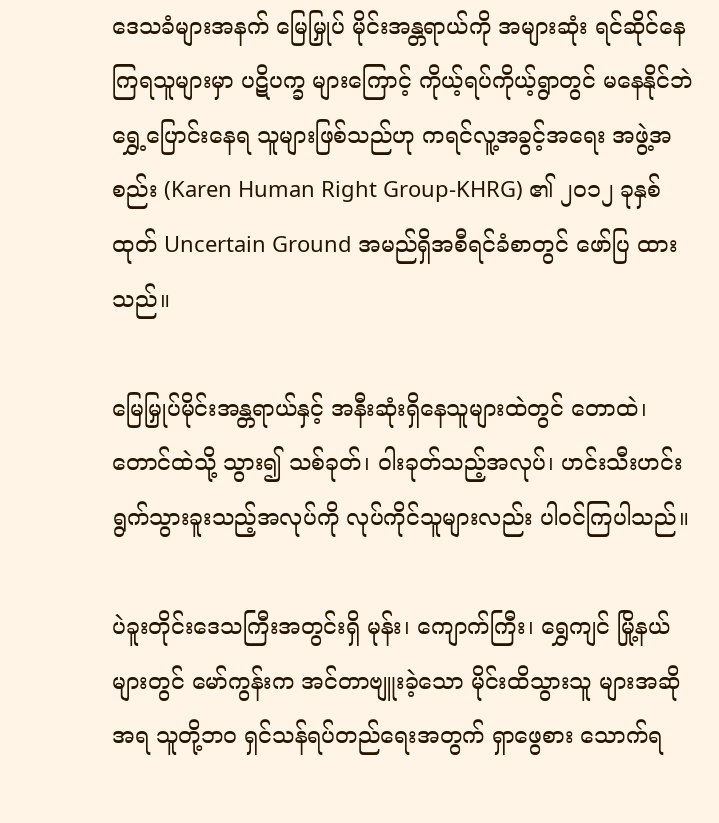ဒေသခံများအနက် မြေမြှုပ် မိုင်းအန္တရာယ်ကို အများဆုံး ရင်ဆိုင်နေကြရသူများမှာ ပဋိပက္ခ များကြောင့် ကိုယ့်ရပ်ကိုယ့်ရွာတွင် မနေနိုင်ဘဲ ရွှေ့ပြောင်းနေရ သူများဖြစ်သည်ဟု ကရင်လူ့အခွင့်အရေး အဖွဲ့အစည်း (Karen Human Right Group-KHRG) ၏ ၂၀၁၂ ခုနှစ်ထုတ် Uncertain Ground အမည်ရှိအစီရင်ခံစာတွင် ဖော်ပြ ထားသည်။

မြေမြှုပ်မိုင်းအန္တရာယ်နှင့် အနီးဆုံးရှိနေသူများထဲတွင် တောထဲ၊ တောင်ထဲသို့ သွား၍ သစ်ခုတ်၊ ဝါးခုတ်သည့်အလုပ်၊ ဟင်းသီးဟင်းရွက်သွားခူးသည့်အလုပ်ကို လုပ်ကိုင်သူများလည်း ပါဝင်ကြပါသည်။

ပဲခူးတိုင်းဒေသကြီးအတွင်းရှိ မုန်း၊ ကျောက်ကြီး၊ ရွှေကျင် မြို့နယ်များတွင် မော်ကွန်းက အင်တာဗျူးခဲ့သော မိုင်းထိသွားသူ များအဆိုအရ သူတို့ဘ၀ ရှင်သန်ရပ်တည်ရေးအတွက် ရှာဖွေစား သောက်ရ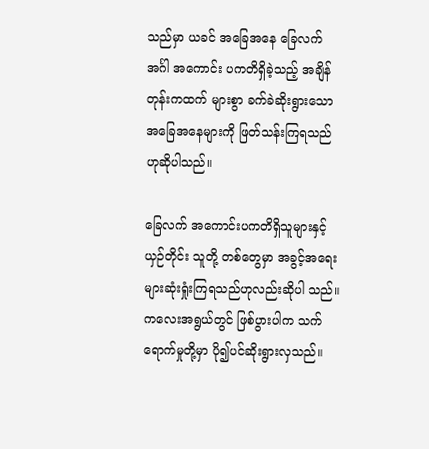သည်မှာ ယခင် အခြေအနေ ခြေလက်အင်္ဂါ အကောင်း ပကတိရှိခဲ့သည့် အချိန်တုန်းကထက် များစွာ ခက်ခဲဆိုးရွားသော အခြေအနေများကို ဖြတ်သန်းကြရသည် ဟုဆိုပါသည်။

ခြေလက် အကောင်းပကတိရှိသူများနှင့် ယှဉ်တိုင်း သူတို့ တစ်တွေမှာ အခွင့်အရေးများဆုံးရှုံးကြရသည်ဟုလည်းဆိုပါ သည်။ ကလေးအရွယ်တွင် ဖြစ်ပွားပါက သက်ရောက်မှုတို့မှာ ပို၍ပင်ဆိုးရွားလှသည်။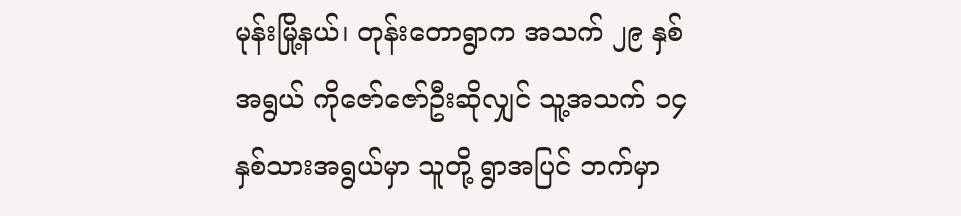မုန်းမြို့နယ်၊ တုန်းတောရွာက အသက် ၂၉ နှစ်အရွယ် ကိုဇော်ဇော်ဦးဆိုလျှင် သူ့အသက် ၁၄ နှစ်သားအရွယ်မှာ သူတို့ ရွာအပြင် ဘက်မှာ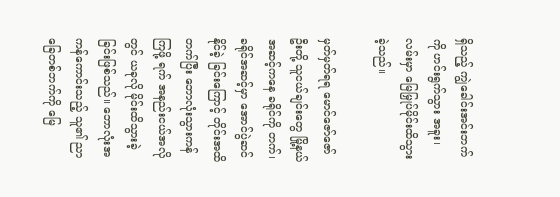ရှိသည့် ကျွဲခေါင်းအင်းဘက်ကို ဟင်းရွက်သွား အခူး၊ လမ်းမှာ မြေမြှုပ်မိုင်းထိသွားခဲ့သည်။

မှတ်မှတ်ရရ မောင်ဇော်ဇော်ဦးတို့ သူငယ်ချင်းတွေ မြို့နယ် အဆင့်ကနေ ခရိုင်ကို တက်၊ ခရိုင်အဆင့်မှာ အောင်ပွဲဆင်နိုင်ခဲ့ ခြင်းကြောင့် တိုင်းအထိတက်ပြီး ဘောလုံးသွားကန်ကြဖို့ ရက် အနည်းငယ်အလိုတွင် ယခုလို မိုင်းထိသွားခဲ့ခြင်းဖြစ်သည်။ ဘောလုံးအကန်ကောင်းသည့် သူ၏ ညာခြေတစ်ဘက်ကို မြေ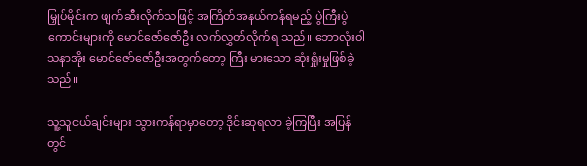မြှုပ်မိုင်းက ဖျက်ဆီးလိုက်သဖြင့် အကြိတ်အနယ်ကန်ရမည့် ပွဲကြီးပွဲကောင်းများကို မောင်ဇော်ဇော်ဦး လက်လွှတ်လိုက်ရ သည်။ ဘောလုံးဝါသနာအိုး မောင်ဇော်ဇော်ဦးအတွက်တော့ ကြီး မားသော ဆုံးရှုံးမှုဖြစ်ခဲ့သည်။

သူ့သူငယ်ချင်းများ သွားကန်ရာမှာတော့ ဒိုင်းဆုရလာ ခဲ့ကြပြီး အပြန်တွင်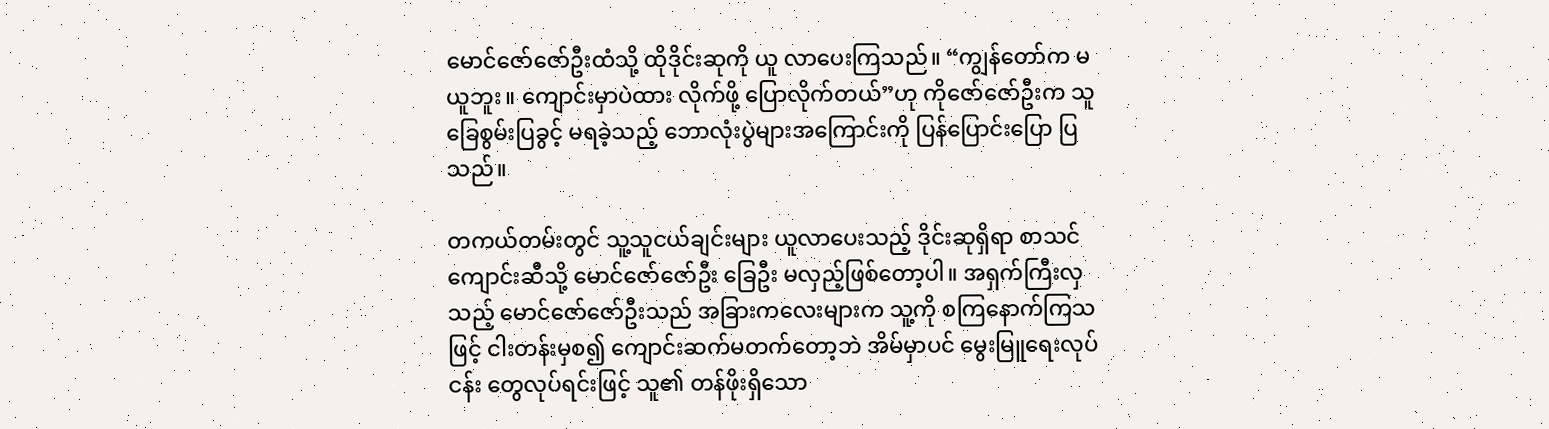မောင်ဇော်ဇော်ဦးထံသို့ ထိုဒိုင်းဆုကို ယူ လာပေးကြသည်။ “ကျွန်တော်က မယူဘူး။ ကျောင်းမှာပဲထား လိုက်ဖို့ ပြောလိုက်တယ်”ဟု ကိုဇော်ဇော်ဦးက သူခြေစွမ်းပြခွင့် မရခဲ့သည့် ဘောလုံးပွဲများအကြောင်းကို ပြန်ပြောင်းပြော ပြသည်။

တကယ်တမ်းတွင် သူ့သူငယ်ချင်းများ ယူလာပေးသည့် ဒိုင်းဆုရှိရာ စာသင်ကျောင်းဆီသို့ မောင်ဇော်ဇော်ဦး ခြေဦး မလှည့်ဖြစ်တော့ပါ။ အရှက်ကြီးလှသည့် မောင်ဇော်ဇော်ဦးသည် အခြားကလေးများက သူ့ကို စကြနောက်ကြသဖြင့် ငါးတန်းမှစ၍ ကျောင်းဆက်မတက်တော့ဘဲ အိမ်မှာပင် မွေးမြူရေးလုပ်ငန်း တွေလုပ်ရင်းဖြင့် သူ၏ တန်ဖိုးရှိသော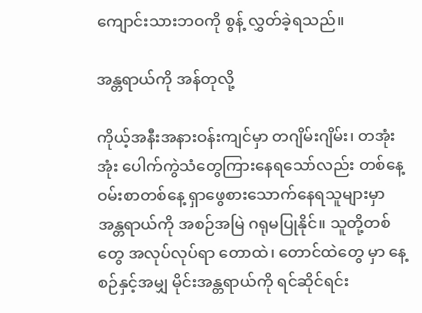ကျောင်းသားဘဝကို စွန့် လွှတ်ခဲ့ရသည်။

အန္တရာယ်ကို အန်တုလို့

ကိုယ့်အနီးအနားဝန်းကျင်မှာ တဂျိမ်းဂျိမ်း၊ တအုံးအုံး ပေါက်ကွဲသံတွေကြားနေရသော်လည်း တစ်နေ့ဝမ်းစာတစ်နေ့ ရှာဖွေစားသောက်နေရသူများမှာ အန္တရာယ်ကို အစဉ်အမြဲ ဂရုမပြုနိုင်။ သူတို့တစ်တွေ အလုပ်လုပ်ရာ တောထဲ၊ တောင်ထဲတွေ မှာ နေ့စဉ်နှင့်အမျှ မိုင်းအန္တရာယ်ကို ရင်ဆိုင်ရင်း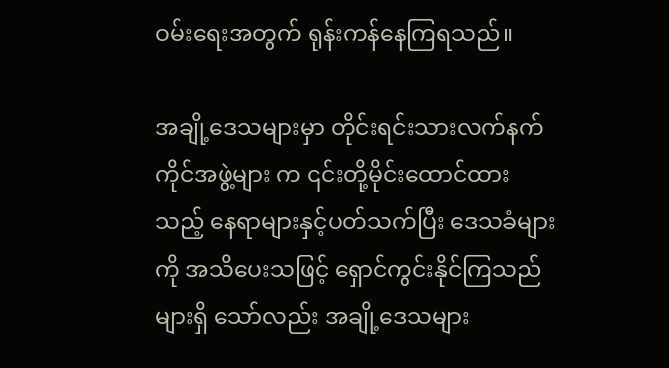ဝမ်းရေးအတွက် ရုန်းကန်နေကြရသည်။

အချို့ဒေသများမှာ တိုင်းရင်းသားလက်နက်ကိုင်အဖွဲ့များ က ၎င်းတို့မိုင်းထောင်ထားသည့် နေရာများနှင့်ပတ်သက်ပြီး ဒေသခံများကို အသိပေးသဖြင့် ရှောင်ကွင်းနိုင်ကြသည်များရှိ သော်လည်း အချို့ဒေသများ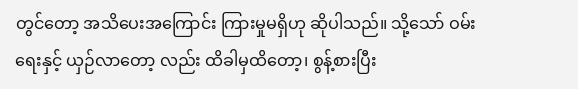တွင်တော့ အသိပေးအကြောင်း ကြားမှုမရှိဟု ဆိုပါသည်။ သို့သော် ဝမ်းရေးနှင့် ယှဉ်လာတော့ လည်း ထိခါမှထိတော့၊ စွန့်စားပြီး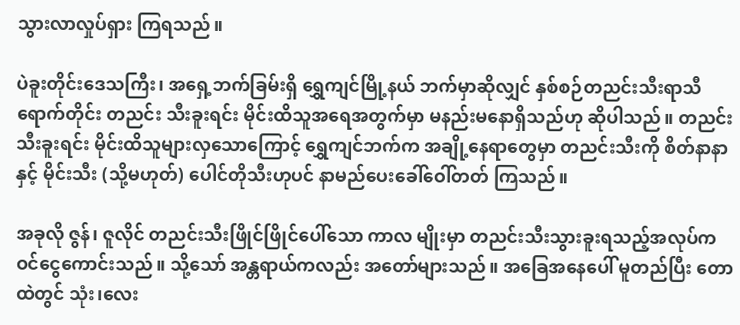သွားလာလှုပ်ရှား ကြရသည်။

ပဲခူးတိုင်းဒေသကြီး၊ အရှေ့ဘက်ခြမ်းရှိ ရွှေကျင်မြို့နယ် ဘက်မှာဆိုလျှင် နှစ်စဉ်တညင်းသီးရာသီရောက်တိုင်း တညင်း သီးခူးရင်း မိုင်းထိသူအရေအတွက်မှာ မနည်းမနောရှိသည်ဟု ဆိုပါသည်။ တညင်းသီးခူးရင်း မိုင်းထိသူများလှသောကြောင့် ရွှေကျင်ဘက်က အချို့နေရာတွေမှာ တညင်းသီးကို စိတ်နာနာနှင့် မိုင်းသီး (သို့မဟုတ်) ပေါင်တိုသီးဟုပင် နာမည်ပေးခေါ်ဝေါ်တတ် ကြသည်။

အခုလို ဇွန်၊ ဇူလိုင် တညင်းသီးဖြိုင်ဖြိုင်ပေါ်သော ကာလ မျိုးမှာ တညင်းသီးသွားခူးရသည့်အလုပ်က ဝင်ငွေကောင်းသည်။ သို့သော် အန္တရာယ်ကလည်း အတော်များသည်။ အခြေအနေပေါ် မူတည်ပြီး တောထဲတွင် သုံး၊လေး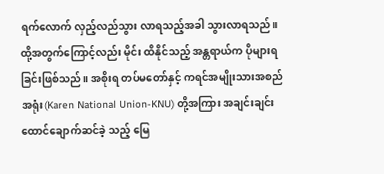ရက်လောက် လှည့်လည်သွား လာရသည့်အခါ သွားလာရသည်။ ထို့အတွက်ကြောင့်လည်း မိုင်း ထိနိုင်သည့် အန္တရာယ်က ပိုများရခြင်းဖြစ်သည်။ အစိုးရ တပ်မတော်နှင့် ကရင်အမျိုးသားအစည်အရုံး(Karen National Union-KNU) တို့အကြား အချင်းချင်း ထောင်ချောက်ဆင်ခဲ့ သည့် မြေ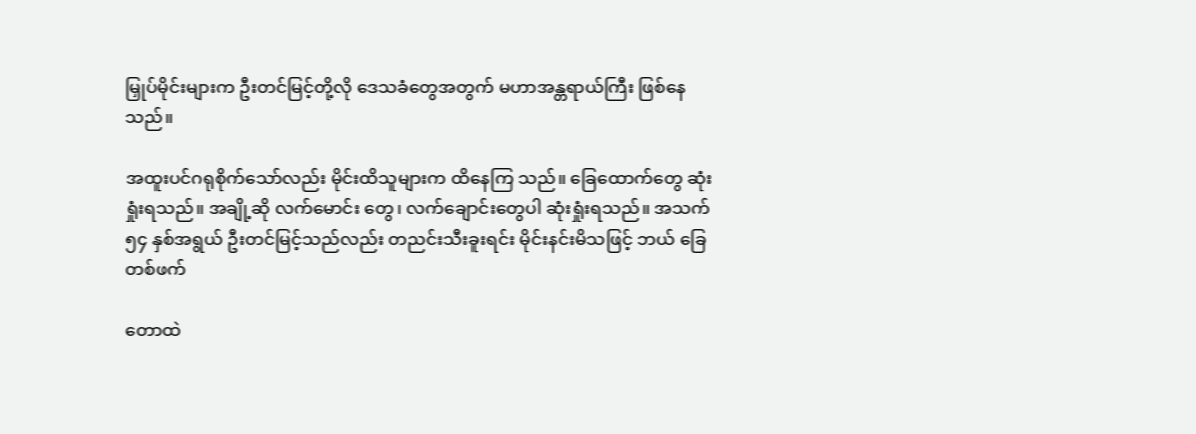မြှုပ်မိုင်းများက ဦးတင်မြင့်တို့လို ဒေသခံတွေအတွက် မဟာအန္တရာယ်ကြီး ဖြစ်နေသည်။

အထူးပင်ဂရုစိုက်သော်လည်း မိုင်းထိသူများက ထိနေကြ သည်။ ခြေထောက်တွေ ဆုံးရှုံးရသည်။ အချို့ဆို လက်မောင်း တွေ၊ လက်ချောင်းတွေပါ ဆုံးရှုံးရသည်။ အသက် ၅၄ နှစ်အရွယ် ဦးတင်မြင့်သည်လည်း တညင်းသီးခူးရင်း မိုင်းနင်းမိသဖြင့် ဘယ် ခြေတစ်ဖက်

တောထဲ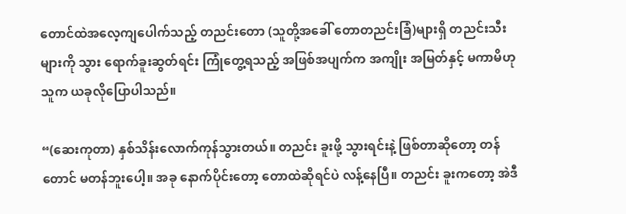တောင်ထဲအလေ့ကျပေါက်သည့် တညင်းတော (သူတို့အခေါ် တောတညင်းခြံ)များရှိ တညင်းသီးများကို သွား ရောက်ခူးဆွတ်ရင်း ကြုံတွေ့ရသည့် အဖြစ်အပျက်က အကျိုး အမြတ်နှင့် မကာမိဟု သူက ယခုလိုပြောပါသည်။

“(ဆေးကုတာ) နှစ်သိန်းလောက်ကုန်သွားတယ်။ တညင်း ခူးဖို့ သွားရင်းနဲ့ ဖြစ်တာဆိုတော့ တန်တောင် မတန်ဘူးပေါ့။ အခု နောက်ပိုင်းတော့ တောထဲဆိုရင်ပဲ လန့်နေပြီ။ တညင်း ခူးကတော့ အဲဒီ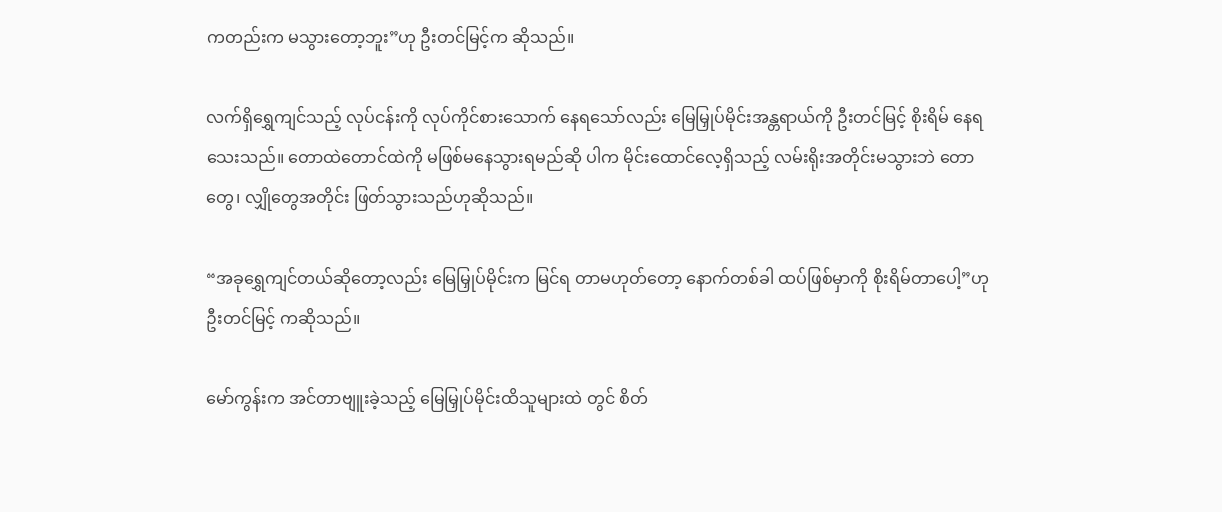ကတည်းက မသွားတော့ဘူး”ဟု ဦးတင်မြင့်က ဆိုသည်။

လက်ရှိရွှေကျင်သည့် လုပ်ငန်းကို လုပ်ကိုင်စားသောက် နေရသော်လည်း မြေမြှုပ်မိုင်းအန္တရာယ်ကို ဦးတင်မြင့် စိုးရိမ် နေရသေးသည်။ တောထဲတောင်ထဲကို မဖြစ်မနေသွားရမည်ဆို ပါက မိုင်းထောင်လေ့ရှိသည့် လမ်းရိုးအတိုင်းမသွားဘဲ တော တွေ၊ လျှိုတွေအတိုင်း ဖြတ်သွားသည်ဟုဆိုသည်။

“အခုရွှေကျင်တယ်ဆိုတော့လည်း မြေမြှုပ်မိုင်းက မြင်ရ တာမဟုတ်တော့ နောက်တစ်ခါ ထပ်ဖြစ်မှာကို စိုးရိမ်တာပေါ့”ဟု ဦးတင်မြင့် ကဆိုသည်။

မော်ကွန်းက အင်တာဗျူးခဲ့သည့် မြေမြှုပ်မိုင်းထိသူများထဲ တွင် စိတ်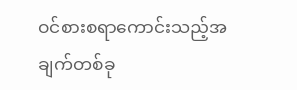ဝင်စားစရာကောင်းသည့်အချက်တစ်ခု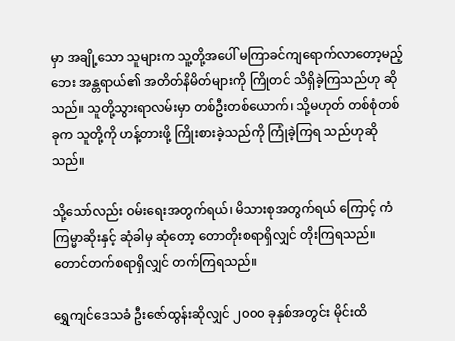မှာ အချို့သော သူများက သူ့တို့အပေါ် မကြာခင်ကျရောက်လာတော့မည့် ဘေး အန္တရာယ်၏ အတိတ်နိမိတ်များကို ကြိုတင် သိရှိခဲ့ကြသည်ဟု ဆိုသည်။ သူတို့သွားရာလမ်းမှာ တစ်ဦးတစ်ယောက်၊ သို့မဟုတ် တစ်စုံတစ်ခုက သူတို့ကို ဟန့်တားဖို့ ကြိုးစားခဲ့သည်ကို ကြုံခဲ့ကြရ သည်ဟုဆိုသည်။

သို့သော်လည်း ဝမ်းရေးအတွက်ရယ်၊ မိသားစုအတွက်ရယ် ကြောင့် ကံကြမ္မာဆိုးနှင့် ဆုံခါမှ ဆုံတော့ တောတိုးစရာရှိလျှင် တိုးကြရသည်။ တောင်တက်စရာရှိလျှင် တက်ကြရသည်။

ရွှေကျင်ဒေသခံ ဦးဇော်ထွန်းဆိုလျှင် ၂၀၀၀ ခုနှစ်အတွင်း မိုင်းထိ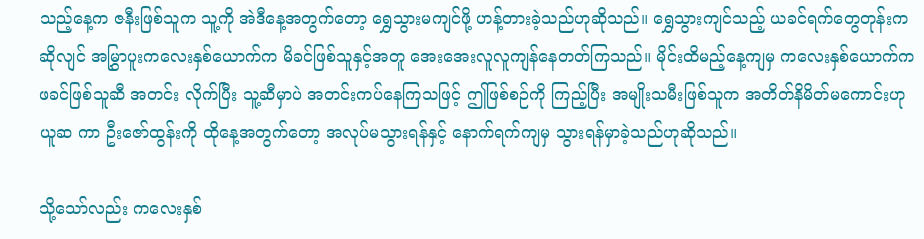သည့်နေ့က ဇနီးဖြစ်သူက သူ့ကို အဲဒီနေ့အတွက်တော့ ရွှေသွားမကျင်ဖို့ ဟန့်တားခဲ့သည်ဟုဆိုသည်။ ရွှေသွားကျင်သည့် ယခင်ရက်တွေတုန်းကဆိုလျင် အမြွှာပူးကလေးနှစ်ယောက်က မိခင်ဖြစ်သူနှင့်အတူ အေးအေးလူလူကျန်နေတတ်ကြသည်။ မိုင်းထိမည့်နေ့ကျမှ ကလေးနှစ်ယောက်က ဖခင်ဖြစ်သူဆီ အတင်း လိုက်ပြီး သူ့ဆီမှာပဲ အတင်းကပ်နေကြသဖြင့် ဤဖြစ်စဉ်ကို ကြည့်ပြီး အမျိုးသမီးဖြစ်သူက အတိတ်နိမိတ်မကောင်းဟု ယူဆ ကာ ဦးဇော်ထွန်းကို ထိုနေ့အတွက်တော့ အလုပ်မသွားရန်နှင့် နောက်ရက်ကျမှ သွားရန်မှာခဲ့သည်ဟုဆိုသည်။

သို့သော်လည်း ကလေးနှစ်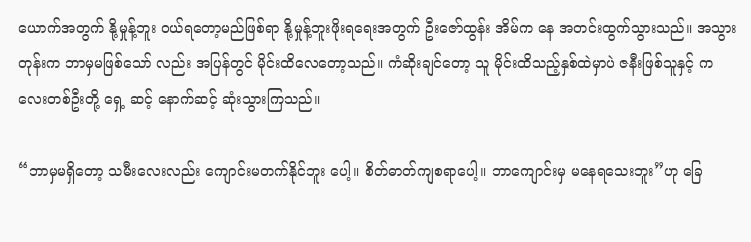ယောက်အတွက် နို့မှုန့်ဘူး ဝယ်ရတော့မည်ဖြစ်ရာ နို့မှုန့်ဘူးဖိုးရရေးအတွက် ဦးဇော်ထွန်း အိမ်က နေ အတင်းထွက်သွားသည်။ အသွားတုန်းက ဘာမှမဖြစ်သော် လည်း အပြန်တွင် မိုင်းထိလေတော့သည်။ ကံဆိုးချင်တော့ သူ မိုင်းထိသည့်နှစ်ထဲမှာပဲ ဇနီးဖြစ်သူနှင့် ကလေးတစ်ဦးတို့ ရှေ့ ဆင့် နောက်ဆင့် ဆုံးသွားကြသည်။

“ဘာမှမရှိတော့ သမီးလေးလည်း ကျောင်းမတက်နိုင်ဘူး ပေါ့။ စိတ်ဓာတ်ကျစရာပေါ့။ ဘာကျောင်းမှ မနေရသေးဘူး”ဟု ခြေ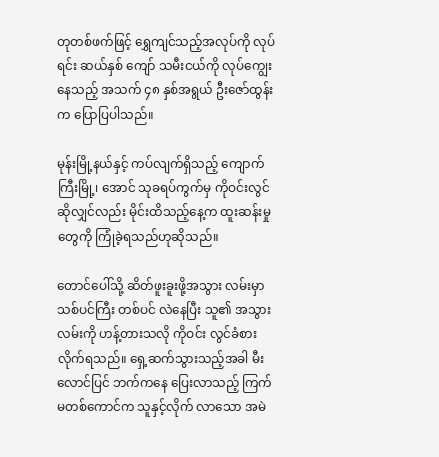တုတစ်ဖက်ဖြင့် ရွှေကျင်သည့်အလုပ်ကို လုပ်ရင်း ဆယ်နှစ် ကျော် သမီးငယ်ကို လုပ်ကျွေးနေသည့် အသက် ၄၈ နှစ်အရွယ် ဦးဇော်ထွန်းက ပြောပြပါသည်။

မုန်းမြို့နယ်နှင့် ကပ်လျက်ရှိသည့် ကျောက်ကြီးမြို့၊ အောင် သုခရပ်ကွက်မှ ကိုဝင်းလွင်ဆိုလျှင်လည်း မိုင်းထိသည့်နေ့က ထူးဆန်းမှုတွေကို ကြုံခဲ့ရသည်ဟုဆိုသည်။

တောင်ပေါ်သို့ ဆိတ်ဖူးခူးဖို့အသွား လမ်းမှာ သစ်ပင်ကြီး တစ်ပင် လဲနေပြီး သူ၏ အသွားလမ်းကို ဟန့်တားသလို ကိုဝင်း လွင်ခံစားလိုက်ရသည်။ ရှေ့ဆက်သွားသည့်အခါ မီးလောင်ပြင် ဘက်ကနေ ပြေးလာသည့် ကြက်မတစ်ကောင်က သူနှင့်လိုက် လာသော အမဲ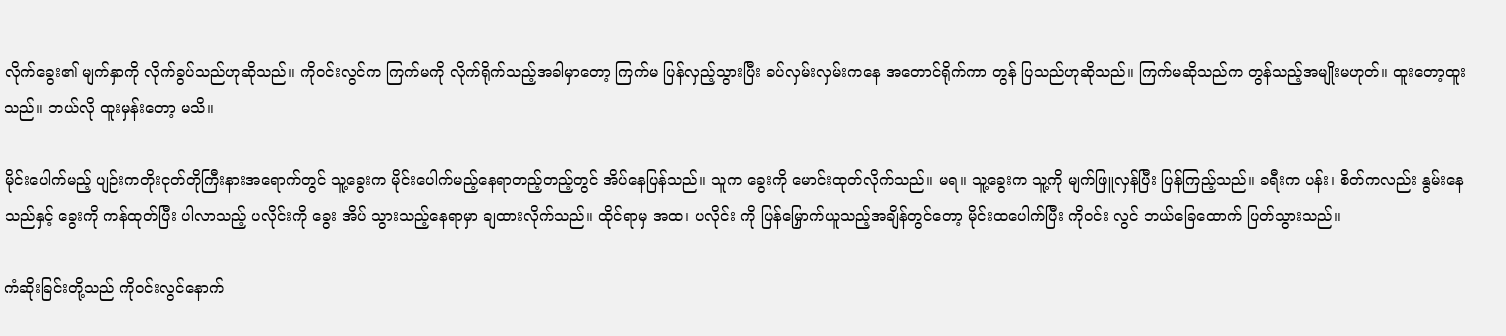လိုက်ခွေး၏ မျက်နှာကို လိုက်ခွပ်သည်ဟုဆိုသည်။ ကိုဝင်းလွင်က ကြက်မကို လိုက်ရိုက်သည့်အခါမှာတော့ ကြက်မ ပြန်လှည့်သွားပြီး ခပ်လှမ်းလှမ်းကနေ အတောင်ရိုက်ကာ တွန် ပြသည်ဟုဆိုသည်။ ကြက်မဆိုသည်က တွန်သည့်အမျိုးမဟုတ်။ ထူးတော့ထူးသည်။ ဘယ်လို ထူးမှန်းတော့ မသိ။

မိုင်းပေါက်မည့် ပျဉ်းကတိုးငုတ်တိုကြီးနားအရောက်တွင် သူ့ခွေးက မိုင်းပေါက်မည့်နေရာတည့်တည့်တွင် အိပ်နေပြန်သည်။ သူက ခွေးကို မောင်းထုတ်လိုက်သည်။ မရ။ သူ့ခွေးက သူ့ကို မျက်ဖြူလှန်ပြီး ပြန်ကြည့်သည်။ ခရီးက ပန်း၊ စိတ်ကလည်း နွမ်းနေ သည်နှင့် ခွေးကို ကန်ထုတ်ပြီး ပါလာသည့် ပလိုင်းကို ခွေး အိပ် သွားသည့်နေရာမှာ ချထားလိုက်သည်။ ထိုင်ရာမှ အထ၊ ပလိုင်း ကို ပြန်မြှောက်ယူသည့်အချိန်တွင်တော့ မိုင်းထပေါက်ပြီး ကိုဝင်း လွင် ဘယ်ခြေထောက် ပြတ်သွားသည်။

ကံဆိုးခြင်းတို့သည် ကိုဝင်းလွင်နောက်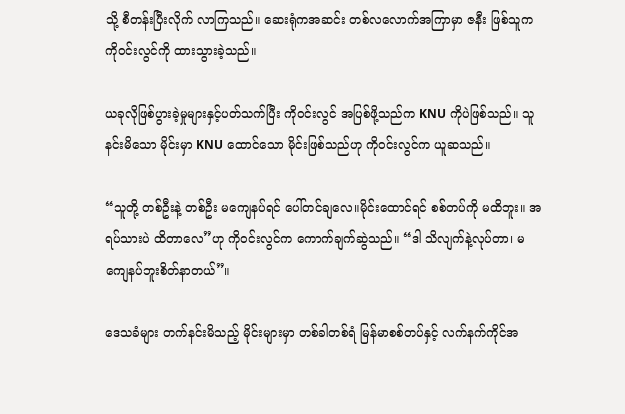သို့ စီတန်းပြီးလိုက် လာကြသည်။ ဆေးရုံကအဆင်း တစ်လလောက်အကြာမှာ ဇနီး ဖြစ်သူက ကိုဝင်းလွင်ကို ထားသွားခဲ့သည်။

ယခုလိုဖြစ်ပွားခဲ့မှုများနှင့်ပတ်သက်ပြီး ကိုဝင်းလွင် အပြစ်ဖို့သည်က KNU ကိုပဲဖြစ်သည်။ သူနင်းမိသော မိုင်းမှာ KNU ထောင်သော မိုင်းဖြစ်သည်ဟု ကိုဝင်းလွင်က ယူဆသည်။

“သူတို့ တစ်ဦးနဲ့ တစ်ဦး မကျေနပ်ရင် ပေါ်တင်ချလေ။မိုင်းထောင်ရင် စစ်တပ်ကို မထိဘူး။ အရပ်သားပဲ ထိတာလေ”ဟု ကိုဝင်းလွင်က ကောက်ချက်ဆွဲသည်။ “ဒါ သိလျက်နဲ့လုပ်တာ၊ မကျေနပ်ဘူးစိတ်နာတယ်”။

ဒေသခံများ တက်နင်းမိသည့် မိုင်းများမှာ တစ်ခါတစ်ရံ မြန်မာစစ်တပ်နှင့် လက်နက်ကိုင်အ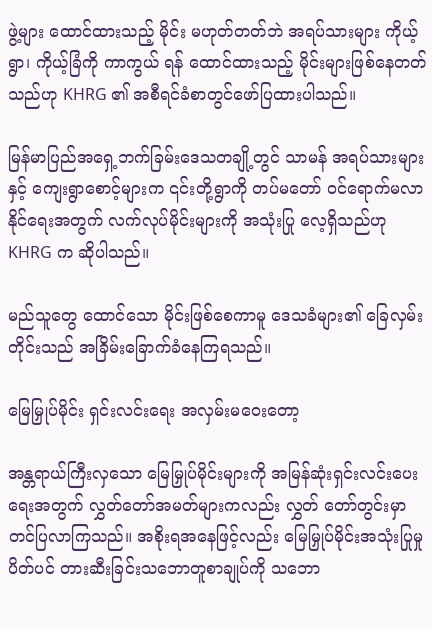ဖွဲ့များ ထောင်ထားသည့် မိုင်း မဟုတ်တတ်ဘဲ အရပ်သားများ ကိုယ့်ရွာ၊ ကိုယ့်ခြံကို ကာကွယ် ရန် ထောင်ထားသည့် မိုင်းများဖြစ်နေတတ်သည်ဟု KHRG ၏ အစီရင်ခံစာတွင်ဖော်ပြထားပါသည်။

မြန်မာပြည်အရှေ့ဘက်ခြမ်းဒေသတချို့တွင် သာမန် အရပ်သားများနှင့် ကျေးရွာစောင့်များက ၎င်းတို့ရွာကို တပ်မတော် ဝင်ရောက်မလာနိုင်ရေးအတွက် လက်လုပ်မိုင်းများကို အသုံးပြု လေ့ရှိသည်ဟု KHRG က ဆိုပါသည်။

မည်သူတွေ ထောင်သော မိုင်းဖြစ်စေကာမူ ဒေသခံများ၏ ခြေလှမ်းတိုင်းသည် အခြိမ်းခြောက်ခံနေကြရသည်။

မြေမြှုပ်မိုင်း ရှင်းလင်းရေး အလှမ်းမဝေးတော့

အန္တရာယ်ကြီးလှသော မြေမြှုပ်မိုင်းများကို အမြန်ဆုံးရှင်းလင်းပေးရေးအတွက် လွှတ်တော်အမတ်များကလည်း လွှတ် တော်တွင်းမှာ တင်ပြလာကြသည်။ အစိုးရအနေဖြင့်လည်း မြေမြှုပ်မိုင်းအသုံးပြုမှုပိတ်ပင် တားဆီးခြင်းသဘောတူစာချုပ်ကို သဘော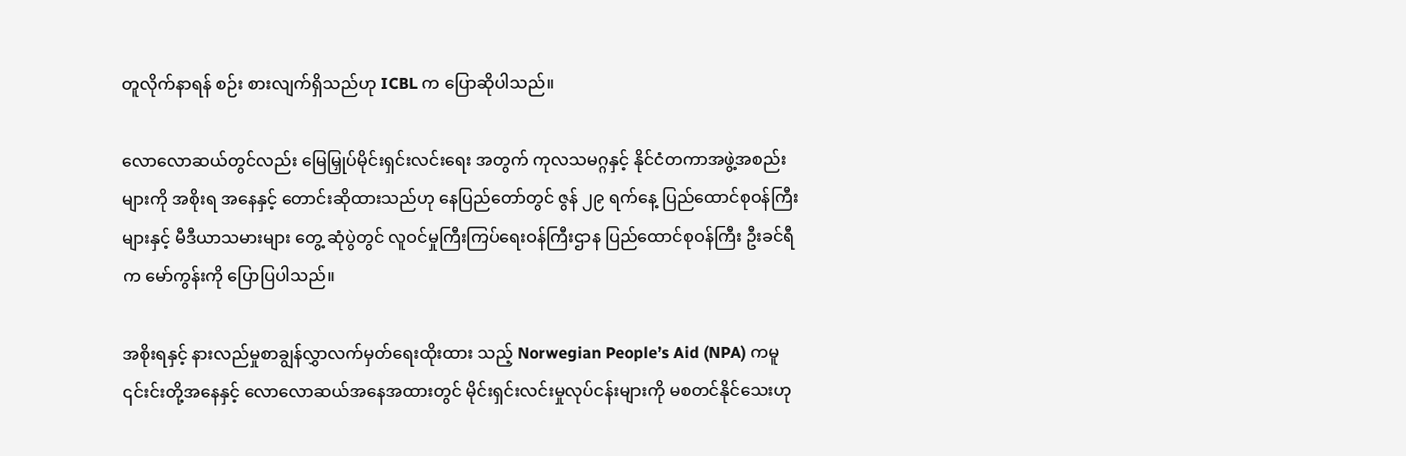တူလိုက်နာရန် စဉ်း စားလျက်ရှိသည်ဟု ICBL က ပြောဆိုပါသည်။

လောလောဆယ်တွင်လည်း မြေမြှုပ်မိုင်းရှင်းလင်းရေး အတွက် ကုလသမဂ္ဂနှင့် နိုင်ငံတကာအဖွဲ့အစည်းများကို အစိုးရ အနေနှင့် တောင်းဆိုထားသည်ဟု နေပြည်တော်တွင် ဇွန် ၂၉ ရက်နေ့ ပြည်ထောင်စုဝန်ကြီးများနှင့် မီဒီယာသမားများ တွေ့ ဆုံပွဲတွင် လူဝင်မှုကြီးကြပ်ရေးဝန်ကြီးဌာန ပြည်ထောင်စုဝန်ကြီး ဦးခင်ရီက မော်ကွန်းကို ပြောပြပါသည်။

အစိုးရနှင့် နားလည်မှုစာချွန်လွှာလက်မှတ်ရေးထိုးထား သည့် Norwegian People’s Aid (NPA) ကမူ ၎င်းင်းတို့အနေနှင့် လောလောဆယ်အနေအထားတွင် မိုင်းရှင်းလင်းမှုလုပ်ငန်းများကို မစတင်နိုင်သေးဟု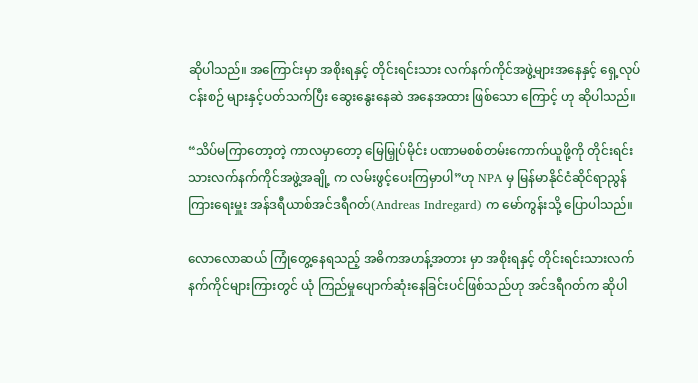ဆိုပါသည်။ အကြောင်းမှာ အစိုးရနှင့် တိုင်းရင်းသား လက်နက်ကိုင်အဖွဲ့များအနေနှင့် ရှေ့လုပ်ငန်းစဉ် များနှင့်ပတ်သက်ပြီး ဆွေးနွေးနေဆဲ အနေအထား ဖြစ်သော ကြောင့် ဟု ဆိုပါသည်။

“သိပ်မကြာတော့တဲ့ ကာလမှာတော့ မြေမြှုပ်မိုင်း ပဏာမစစ်တမ်းကောက်ယူဖို့ကို တိုင်းရင်းသားလက်နက်ကိုင်အဖွဲ့အချို့ က လမ်းဖွင့်ပေးကြမှာပါ”ဟု NPA မှ မြန်မာနိုင်ငံဆိုင်ရာညွန်ကြားရေးမှူး အန်ဒရီယာစ်အင်ဒရီဂတ်(Andreas Indregard) က မော်ကွန်းသို့ ပြောပါသည်။

လောလောဆယ် ကြုံတွေ့နေရသည့် အဓိကအဟန့်အတား မှာ အစိုးရနှင့် တိုင်းရင်းသားလက်နက်ကိုင်များကြားတွင် ယုံ ကြည်မှုပျောက်ဆုံးနေခြင်းပင်ဖြစ်သည်ဟု အင်ဒရီဂတ်က ဆိုပါ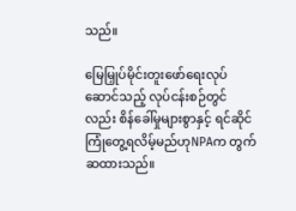သည်။

မြေမြှုပ်မိုင်းတူးဖော်ရေးလုပ်ဆောင်သည့် လုပ်ငန်းစဉ်တွင် လည်း စိန်ခေါ်မှုများစွာနှင့် ရင်ဆိုင်ကြုံတွေ့ရလိမ့်မည်ဟုNPAက တွက်ဆထားသည်။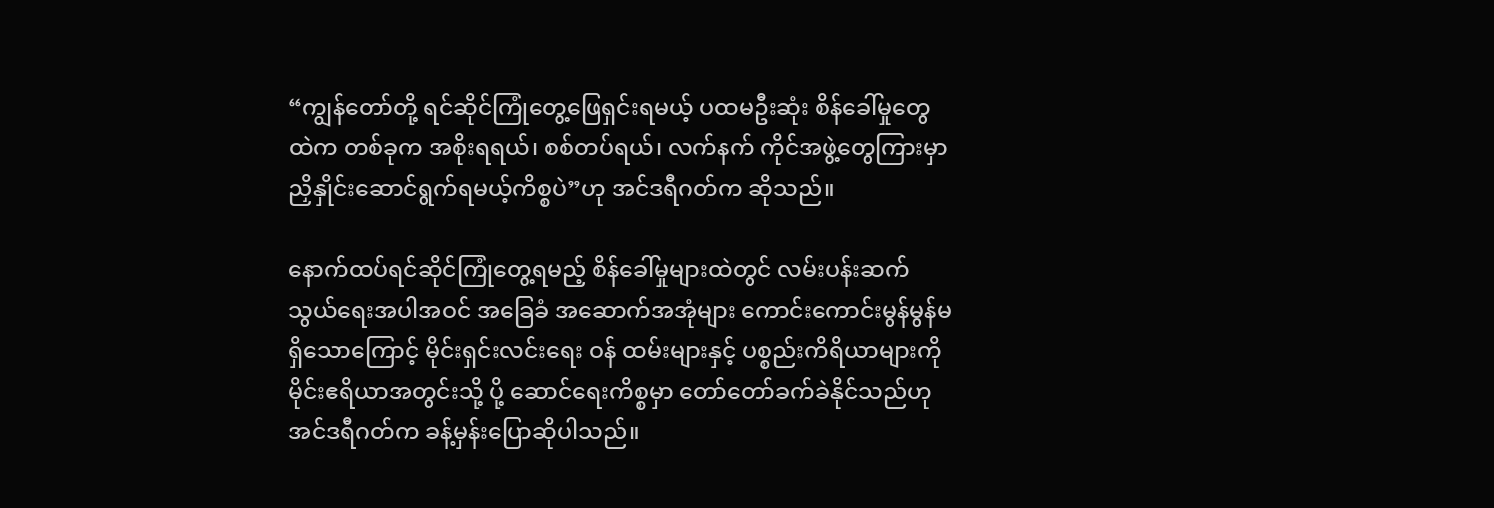“ကျွန်တော်တို့ ရင်ဆိုင်ကြုံတွေ့ဖြေရှင်းရမယ့် ပထမဦးဆုံး စိန်ခေါ်မှုတွေထဲက တစ်ခုက အစိုးရရယ်၊ စစ်တပ်ရယ်၊ လက်နက် ကိုင်အဖွဲ့တွေကြားမှာ ညှိနှိုင်းဆောင်ရွက်ရမယ့်ကိစ္စပဲ”ဟု အင်ဒရီဂတ်က ဆိုသည်။

နောက်ထပ်ရင်ဆိုင်ကြုံတွေ့ရမည့် စိန်ခေါ်မှုများထဲတွင် လမ်းပန်းဆက်သွယ်ရေးအပါအဝင် အခြေခံ အဆောက်အအုံများ ကောင်းကောင်းမွန်မွန်မရှိသောကြောင့် မိုင်းရှင်းလင်းရေး ဝန် ထမ်းများနှင့် ပစ္စည်းကိရိယာများကို မိုင်းဧရိယာအတွင်းသို့ ပို့ ဆောင်ရေးကိစ္စမှာ တော်တော်ခက်ခဲနိုင်သည်ဟု အင်ဒရီဂတ်က ခန့်မှန်းပြောဆိုပါသည်။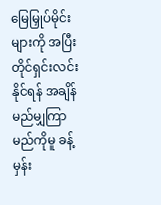မြေမြှုပ်မိုင်းများကို အပြီးတိုင်ရှင်းလင်းနိုင်ရန် အချိန် မည်မျှကြာမည်ကိုမူ ခန့်မှန်း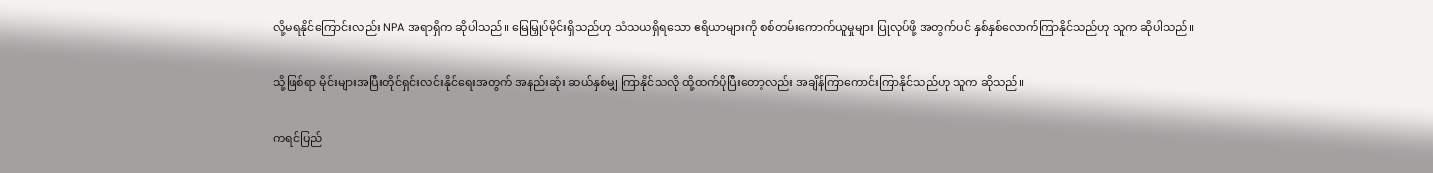လို့မရနိုင်ကြောင်းလည်း NPA အရာရှိက ဆိုပါသည်။ မြေမြှုပ်မိုင်းရှိသည်ဟု သံသယရှိရသော ဧရိယာများကို စစ်တမ်းကောက်ယူမှုများ ပြုလုပ်ဖို့ အတွက်ပင် နှစ်နှစ်လောက်ကြာနိုင်သည်ဟု သူက ဆိုပါသည်။

သို့ဖြစ်ရာ မိုင်းများအပြီးတိုင်ရှင်းလင်းနိုင်ရေးအတွက် အနည်းဆုံး ဆယ်နှစ်မျှ ကြာနိုင်သလို ထို့ထက်ပိုပြီးတော့လည်း အချိန်ကြာကောင်းကြာနိုင်သည်ဟု သူက ဆိုသည်။

ကရင်ပြည်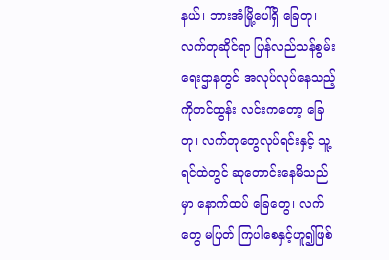နယ်၊ ဘားအံမြို့ပေါ်ရှိ ခြေတု၊ လက်တုဆိုင်ရာ ပြန်လည်သန်စွမ်းရေးဌာနတွင် အလုပ်လုပ်နေသည့် ကိုတင်ထွန်း လင်းကတော့ ခြေတု၊ လက်တုတွေလုပ်ရင်းနှင့် သူ့ရင်ထဲတွင် ဆုတောင်းနေမိသည်မှာ နောက်ထပ် ခြေတွေ၊ လက်တွေ မပြတ် ကြပါစေနှင့်ဟူ၍ဖြစ်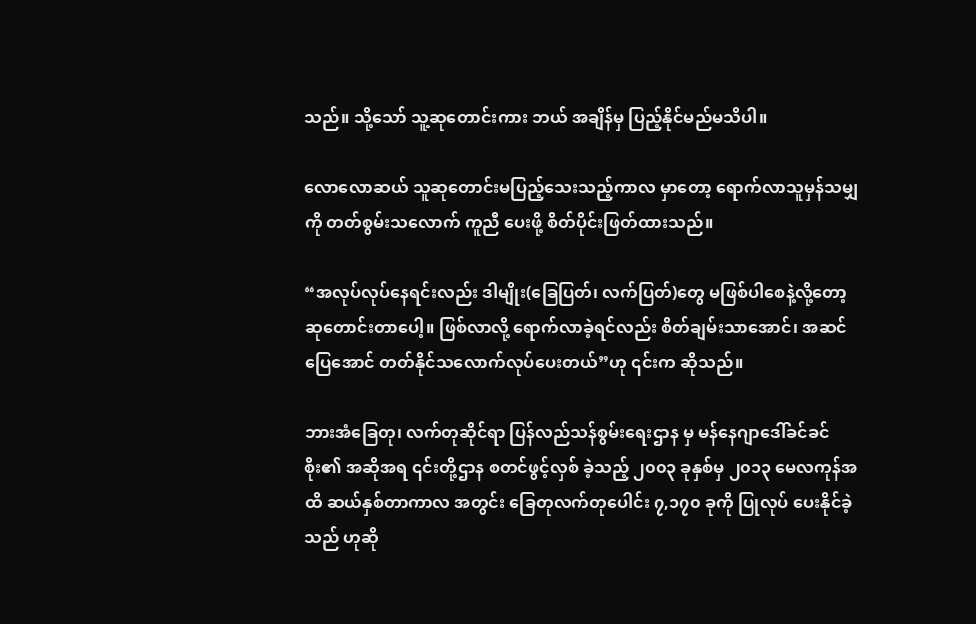သည်။ သို့သော် သူ့ဆုတောင်းကား ဘယ် အချိန်မှ ပြည့်နိုင်မည်မသိပါ။

လောလောဆယ် သူဆုတောင်းမပြည့်သေးသည့်ကာလ မှာတော့ ရောက်လာသူမှန်သမျှကို တတ်စွမ်းသလောက် ကူညီ ပေးဖို့ စိတ်ပိုင်းဖြတ်ထားသည်။

“အလုပ်လုပ်နေရင်းလည်း ဒါမျိုး(ခြေပြတ်၊ လက်ပြတ်)တွေ မဖြစ်ပါစေနဲ့လို့တော့ ဆုတောင်းတာပေါ့။ ဖြစ်လာလို့ ရောက်လာခဲ့ရင်လည်း စိတ်ချမ်းသာအောင်၊ အဆင်ပြေအောင် တတ်နိုင်သလောက်လုပ်ပေးတယ်”ဟု ၎င်းက ဆိုသည်။

ဘားအံခြေတု၊ လက်တုဆိုင်ရာ ပြန်လည်သန်စွမ်းရေးဌာန မှ မန်နေဂျာဒေါ်ခင်ခင်စိုး၏ အဆိုအရ ၎င်းတို့ဌာန စတင်ဖွင့်လှစ် ခဲ့သည့် ၂၀၀၃ ခုနှစ်မှ ၂၀၁၃ မေလကုန်အထိ ဆယ်နှစ်တာကာလ အတွင်း ခြေတုလက်တုပေါင်း ၇,၁၇၀ ခုကို ပြုလုပ် ပေးနိုင်ခဲ့သည် ဟုဆို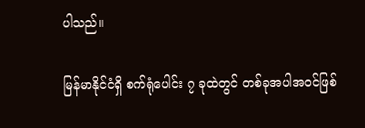ပါသည်။

မြန်မာနိုင်ငံရှိ စက်ရုံပေါင်း ၇ ခုထဲတွင် တစ်ခုအပါအဝင်ဖြစ်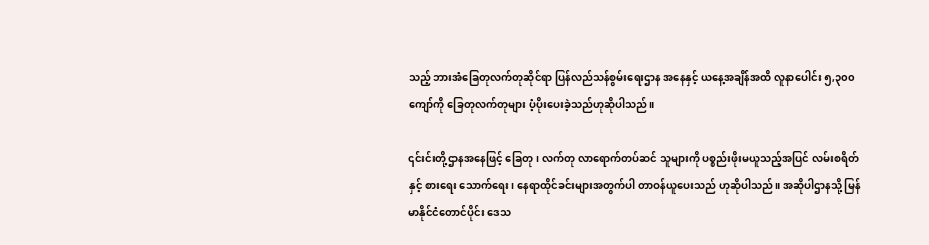သည့် ဘားအံခြေတုလက်တုဆိုင်ရာ ပြန်လည်သန်စွမ်းရေးဌာန အနေနှင့် ယနေ့အချိန်အထိ လူနာပေါင်း ၅,၃၀၀ ကျော်ကို ခြေတုလက်တုများ ပံ့ပိုးပေးခဲ့သည်ဟုဆိုပါသည်။

၎င်းင်းတို့ဌာနအနေဖြင့် ခြေတု၊ လက်တု လာရောက်တပ်ဆင် သူများကို ပစ္စည်းဖိုးမယူသည့်အပြင် လမ်းစရိတ်နှင့် စားရေး သောက်ရေး၊ နေရာထိုင်ခင်းများအတွက်ပါ တာဝန်ယူပေးသည် ဟုဆိုပါသည်။ အဆိုပါဌာနသို့ မြန်မာနိုင်ငံတောင်ပိုင်း ဒေသ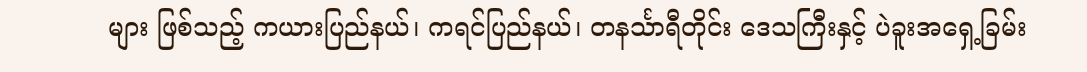များ ဖြစ်သည့် ကယားပြည်နယ်၊ ကရင်ပြည်နယ်၊ တနင်္သာရီတိုင်း ဒေသကြီးနှင့် ပဲခူးအရှေ့ခြမ်း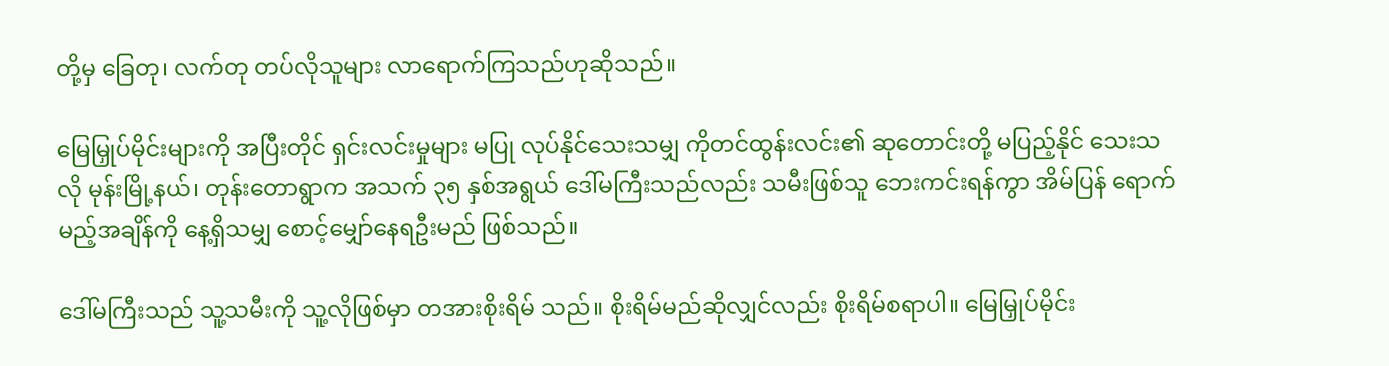တို့မှ ခြေတု၊ လက်တု တပ်လိုသူများ လာရောက်ကြသည်ဟုဆိုသည်။

မြေမြှုပ်မိုင်းများကို အပြီးတိုင် ရှင်းလင်းမှုများ မပြု လုပ်နိုင်သေးသမျှ ကိုတင်ထွန်းလင်း၏ ဆုတောင်းတို့ မပြည့်နိုင် သေးသလို မုန်းမြို့နယ်၊ တုန်းတောရွာက အသက် ၃၅ နှစ်အရွယ် ဒေါ်မကြီးသည်လည်း သမီးဖြစ်သူ ဘေးကင်းရန်ကွာ အိမ်ပြန် ရောက်မည့်အချိန်ကို နေ့ရှိသမျှ စောင့်မျှော်နေရဦးမည် ဖြစ်သည်။

ဒေါ်မကြီးသည် သူ့သမီးကို သူ့လိုဖြစ်မှာ တအားစိုးရိမ် သည်။ စိုးရိမ်မည်ဆိုလျှင်လည်း စိုးရိမ်စရာပါ။ မြေမြှုပ်မိုင်း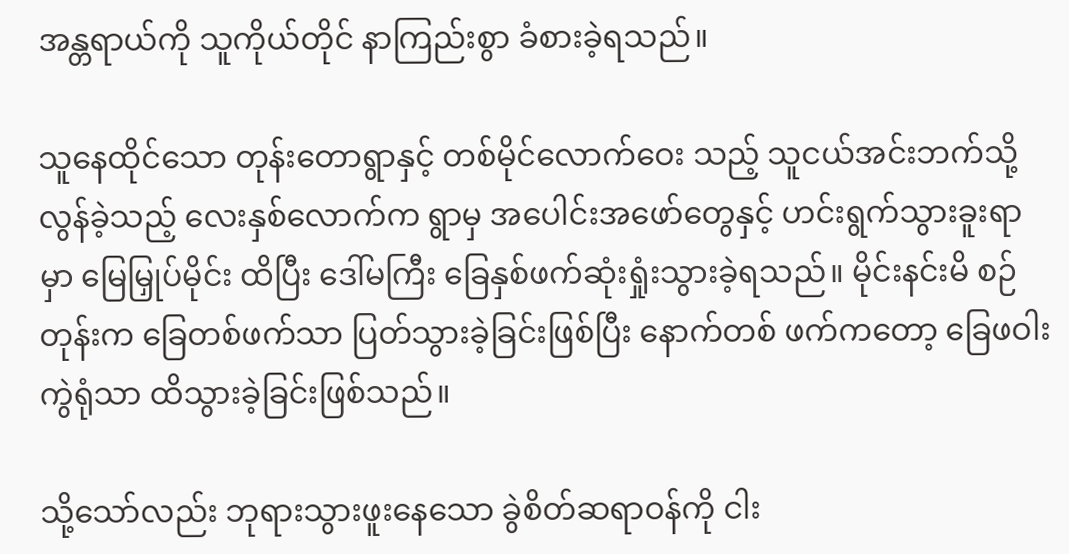အန္တရာယ်ကို သူကိုယ်တိုင် နာကြည်းစွာ ခံစားခဲ့ရသည်။

သူနေထိုင်သော တုန်းတောရွာနှင့် တစ်မိုင်လောက်ဝေး သည့် သူငယ်အင်းဘက်သို့ လွန်ခဲ့သည့် လေးနှစ်လောက်က ရွာမှ အပေါင်းအဖော်တွေနှင့် ဟင်းရွက်သွားခူးရာမှာ မြေမြှုပ်မိုင်း ထိပြီး ဒေါ်မကြီး ခြေနှစ်ဖက်ဆုံးရှုံးသွားခဲ့ရသည်။ မိုင်းနင်းမိ စဉ်တုန်းက ခြေတစ်ဖက်သာ ပြတ်သွားခဲ့ခြင်းဖြစ်ပြီး နောက်တစ် ဖက်ကတော့ ခြေဖဝါးကွဲရုံသာ ထိသွားခဲ့ခြင်းဖြစ်သည်။

သို့သော်လည်း ဘုရားသွားဖူးနေသော ခွဲစိတ်ဆရာဝန်ကို ငါး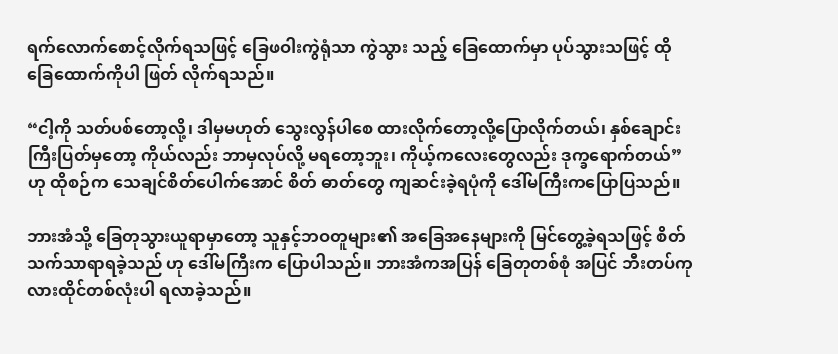ရက်လောက်စောင့်လိုက်ရသဖြင့် ခြေဖဝါးကွဲရုံသာ ကွဲသွား သည့် ခြေထောက်မှာ ပုပ်သွားသဖြင့် ထိုခြေထောက်ကိုပါ ဖြတ် လိုက်ရသည်။

“ငါ့ကို သတ်ပစ်တော့လို့၊ ဒါမှမဟုတ် သွေးလွန်ပါစေ ထားလိုက်တော့လို့ပြောလိုက်တယ်၊ နှစ်ချောင်းကြီးပြတ်မှတော့ ကိုယ်လည်း ဘာမှလုပ်လို့ မရတော့ဘူး၊ ကိုယ့်ကလေးတွေလည်း ဒုက္ခရောက်တယ်”ဟု ထိုစဉ်က သေချင်စိတ်ပေါက်အောင် စိတ် ဓာတ်တွေ ကျဆင်းခဲ့ရပုံကို ဒေါ်မကြီးကပြောပြသည်။

ဘားအံသို့ ခြေတုသွားယူရာမှာတော့ သူနှင့်ဘဝတူများ၏ အခြေအနေများကို မြင်တွေ့ခဲ့ရသဖြင့် စိတ်သက်သာရာရခဲ့သည် ဟု ဒေါ်မကြီးက ပြောပါသည်။ ဘားအံကအပြန် ခြေတုတစ်စုံ အပြင် ဘီးတပ်ကုလားထိုင်တစ်လုံးပါ ရလာခဲ့သည်။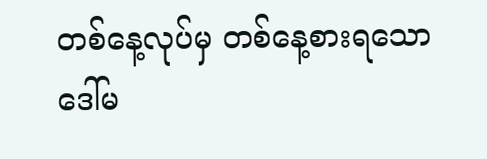တစ်နေ့လုပ်မှ တစ်နေ့စားရသော ဒေါ်မ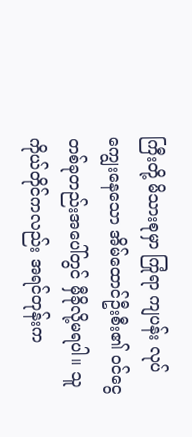ကြီးတို့ မိသားစုမှာ ကြုံရာ ကျပန်း လုပ်ကျွေးနေသော အိမ်ထောင်ဦးစီး၏ ဝင်ငွေ တစ်ခုတည်းအပေါ်တွင် မှီခိုလို့မရပါ။ သူကိုယ်တိုင်ကလည်း အရင်တုန်းက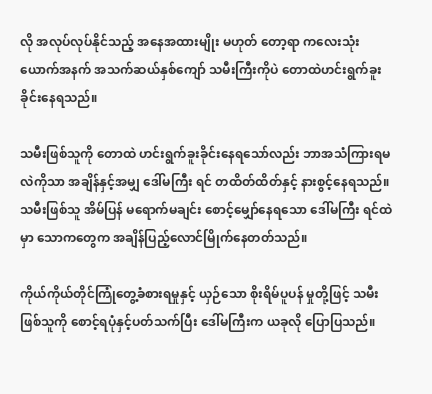လို အလုပ်လုပ်နိုင်သည့် အနေအထားမျိုး မဟုတ် တော့ရာ ကလေးသုံးယောက်အနက် အသက်ဆယ်နှစ်ကျော် သမီးကြီးကိုပဲ တောထဲဟင်းရွက်ခူးခိုင်းနေရသည်။

သမီးဖြစ်သူကို တောထဲ ဟင်းရွက်ခူးခိုင်းနေရသော်လည်း ဘာအသံကြားရမလဲကိုသာ အချိန်နှင့်အမျှ ဒေါ်မကြီး ရင် တထိတ်ထိတ်နှင့် နားစွင့်နေရသည်။ သမီးဖြစ်သူ အိမ်ပြန် မရောက်မချင်း စောင့်မျှော်နေရသော ဒေါ်မကြီး ရင်ထဲမှာ သောကတွေက အချိန်ပြည့်လောင်မြိုက်နေတတ်သည်။

ကိုယ်ကိုယ်တိုင်ကြုံတွေ့ခံစားရမှုနှင့် ယှဉ်သော စိုးရိမ်ပူပန် မှုတို့ဖြင့် သမီးဖြစ်သူကို စောင့်ရပုံနှင့်ပတ်သက်ပြီး ဒေါ်မကြီးက ယခုလို ပြောပြသည်။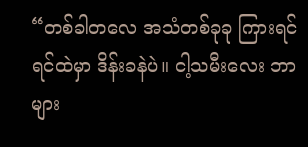“တစ်ခါတလေ အသံတစ်ခုခု ကြားရင် ရင်ထဲမှာ ဒိန်းခနဲပဲ။ ငါ့သမီးလေး ဘာများ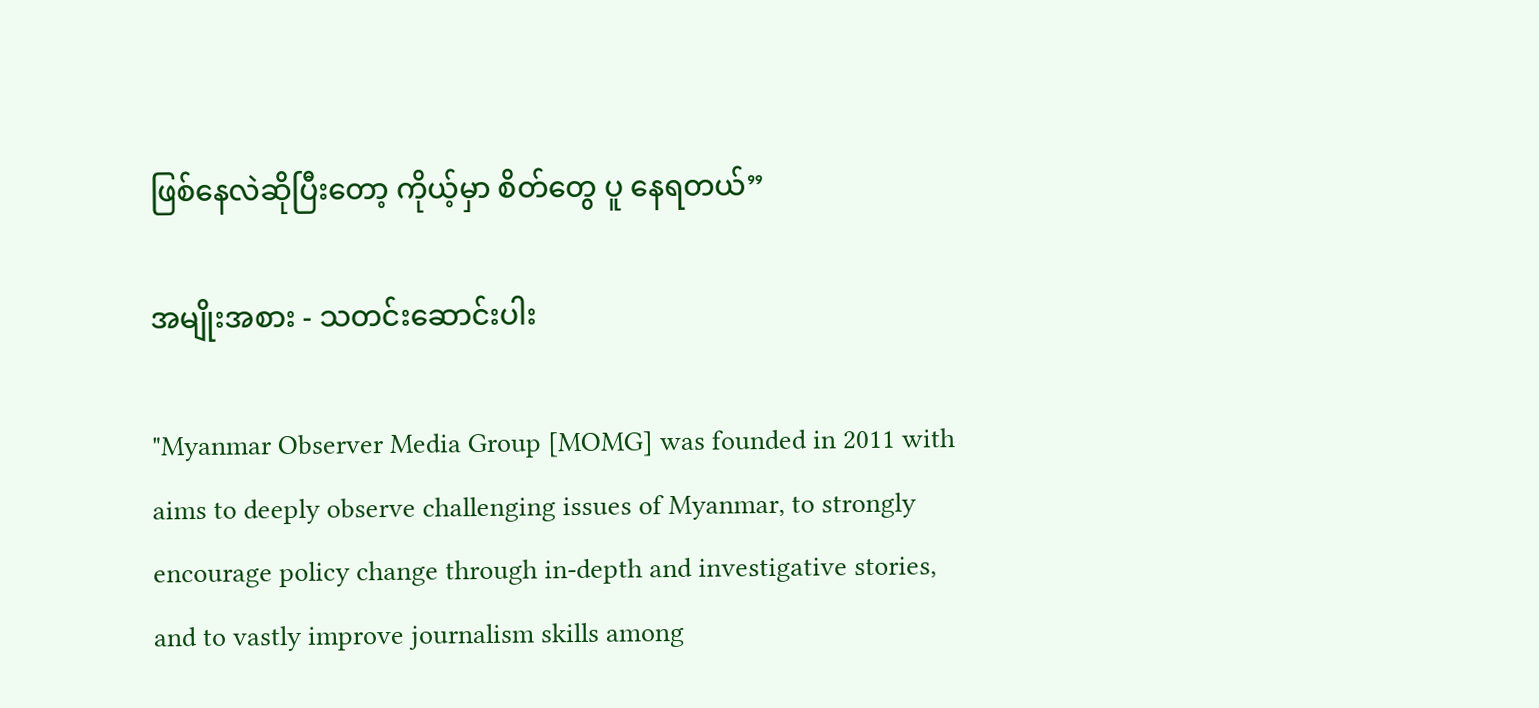ဖြစ်နေလဲဆိုပြီးတော့ ကိုယ့်မှာ စိတ်တွေ ပူ နေရတယ်”

အမျိုးအစား - သတင်းဆောင်းပါး

"Myanmar Observer Media Group [MOMG] was founded in 2011 with aims to deeply observe challenging issues of Myanmar, to strongly encourage policy change through in-depth and investigative stories, and to vastly improve journalism skills among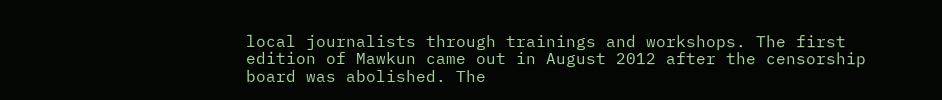local journalists through trainings and workshops. The first edition of Mawkun came out in August 2012 after the censorship board was abolished. The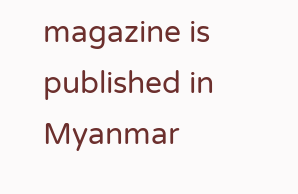magazine is published in Myanmar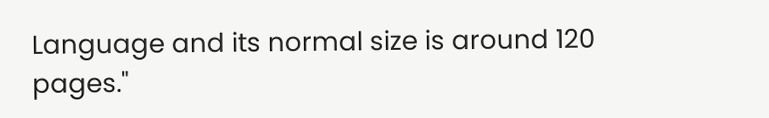Language and its normal size is around 120 pages."